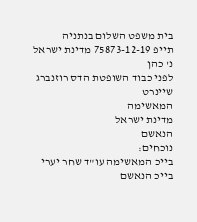בית משפט השלום בנתניה
תייפ 75873-12-19 מדינת ישראל נ' כהן
לפני כבוד השופטת הדס רוזנברג שיינרט
המאשימה
מדינת ישראל
הנאשם
נוכחים:
בייכ המאשימה עו"ד שחר יערי
בייכ הנאשם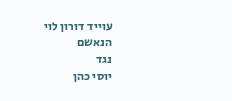עוייד דורון לוי
הנאשם
נגד
יוסי כהן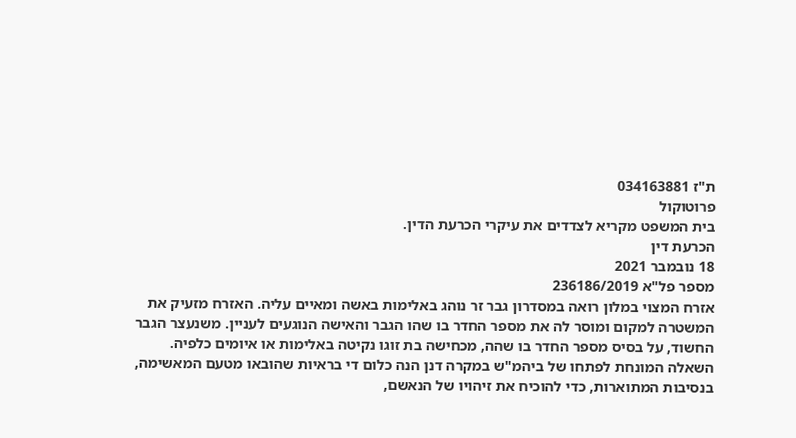ת"ז 034163881
פרוטוקול
בית המשפט מקריא לצדדים את עיקרי הכרעת הדין.
הכרעת דין
18 נובמבר 2021
מספר פל"א 236186/2019
אזרח המצוי במלון רואה במסדרון גבר זר נוהג באלימות באשה ומאיים עליה. האזרח מזעיק את
המשטרה למקום ומוסר לה את מספר החדר בו שהו הגבר והאישה הנוגעים לעניין. משנעצר הגבר
החשוד, על בסיס מספר החדר בו שהה, מכחישה בת זוגו נקיטה באלימות או איומים כלפיה.
השאלה המונחת לפתחו של ביהמ"ש במקרה דנן הנה כלום די בראיות שהובאו מטעם המאשימה,
בנסיבות המתוארות, כדי להוכיח את זיהויו של הנאשם,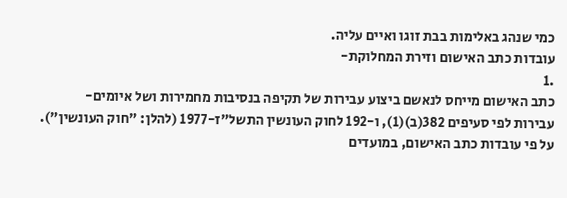כמי שנהג באלימות בבת זוגו ואיים עליה.
עובדות כתב האישום וזירת המחלוקת-
.1
כתב האישום מייחס לנאשם ביצוע עבירות של תקיפה בנסיבות מחמירות ושל איומים-
עבירות לפי סעיפים 382(ב)(1), ו-192 לחוק העונשין התשל"ז-1977 (להלן: "חוק העונשין").
על פי עובדות כתב האישום, במועדים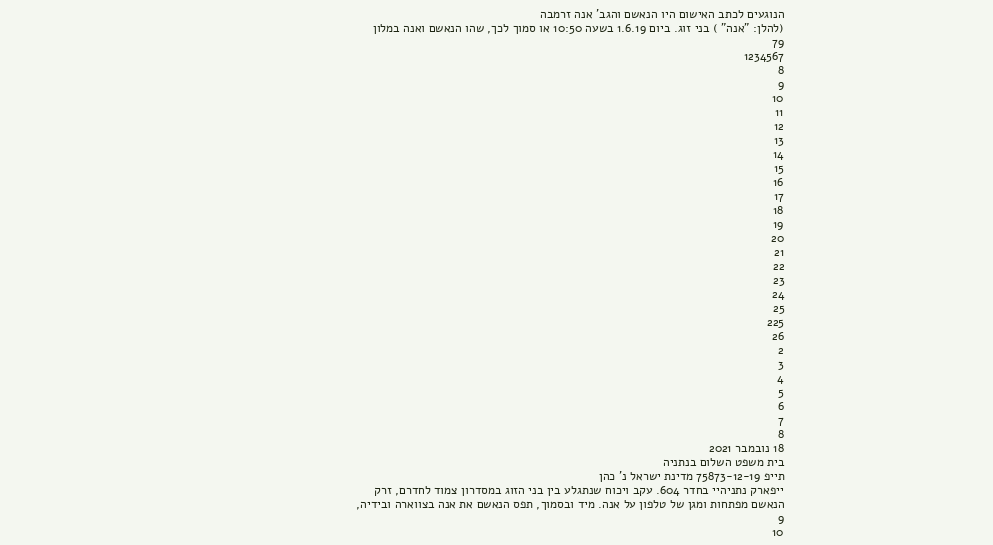הנוגעים לכתב האישום היו הנאשם והגב' אנה זרמבה
(להלן: "אנה" ) בני זוג. ביום 1.6.19 בשעה 10:50 או סמוך לכך, שהו הנאשם ואנה במלון
79
1234567
8
9
10
11
12
13
14
15
16
17
18
19
20
21
22
23
24
25
225
26
2
3
4
5
6
7
8
18 נובמבר 2021
בית משפט השלום בנתניה
תייפ 75873-12-19 מדינת ישראל נ' כהן
ייפארק נתניהיי בחדר 604. עקב ויכוח שנתגלע בין בני הזוג במסדרון צמוד לחדרם, זרק
הנאשם מפתחות ומגן של טלפון על אנה. מיד ובסמוך, תפס הנאשם את אנה בצווארה ובידיה,
9
10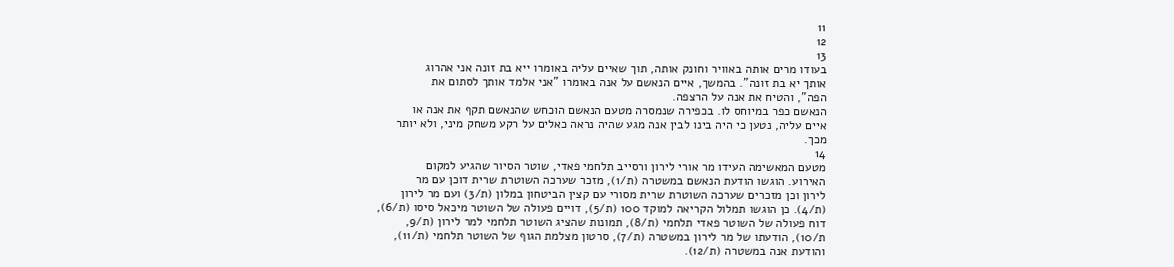11
12
13
בעודו מרים אותה באוויר וחונק אותה, תוך שאיים עליה באומרו ייא בת זונה אני אהרוג
אותך יא בת זונה". בהמשך, איים הנאשם על אנה באומרו "אני אלמד אותך לסתום את
הפה", והטיח את אנה על הרצפה.
הנאשם כפר במיוחס לו. בכפירה שנמסרה מטעם הנאשם הוכחש שהנאשם תקף את אנה או
איים עליה, נטען כי היה בינו לבין אנה מגע שהיה נראה כאלים על רקע משחק מיני, ולא יותר
מכך.
14
מטעם המאשימה העידו מר אורי לירון ורסייב תלחמי פאדי, שוטר הסיור שהגיע למקום
האירוע. הוגשו הודעת הנאשם במשטרה (ת/1), מזכר שערכה השוטרת שרית דוכן עם מר
לירון וכן מזכרים שערכה השוטרת שרית מסורי עם קצין הביטחון במלון (ת/3) ועם מר לירון
(ת/4). כן הוגשו תמלול הקריאה למוקד 100 (ת/5), דויים פעולה של השוטר מיכאל סיסו (ת/6),
דוח פעולה של השוטר פאדי תלחמי (ת/8), תמונות שהציג השוטר תלחמי למר לירון (ת/9,
ת/10), הודעתו של מר לירון במשטרה (ת/7), סרטון מצלמת הגוף של השוטר תלחמי (ת/11),
והודעת אנה במשטרה (ת/12).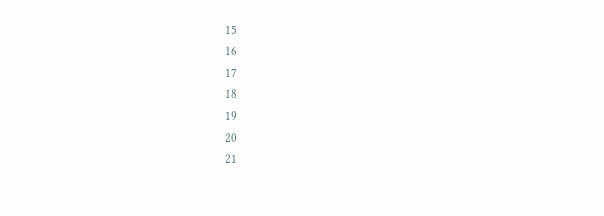15
16
17
18
19
20
21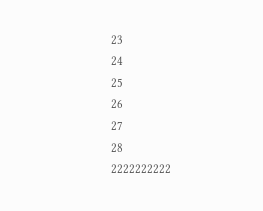23
24
25
26
27
28
2222222222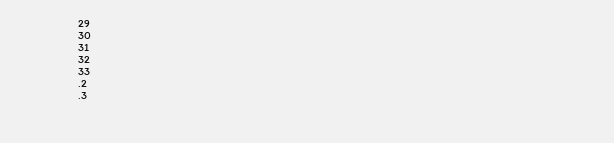29
30
31
32
33
.2
.3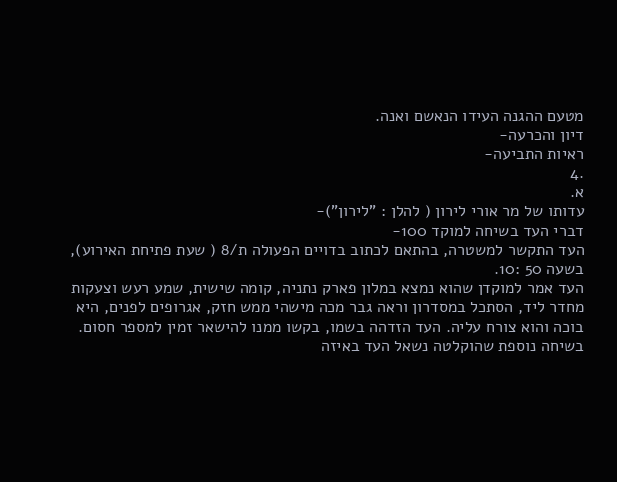מטעם ההגנה העידו הנאשם ואנה.
דיון והכרעה-
ראיות התביעה-
.4
א.
עדותו של מר אורי לירון ( להלן : "לירון")-
דברי העד בשיחה למוקד 100-
העד התקשר למשטרה, בהתאם לכתוב בדויים הפעולה ת/8 ( שעת פתיחת האירוע),
בשעה 50 :10.
העד אמר למוקדן שהוא נמצא במלון פארק נתניה, קומה שישית, שמע רעש וצעקות
מחדר ליד, הסתכל במסדרון וראה גבר מכה מישהי ממש חזק, אגרופים לפנים, היא
בוכה והוא צורח עליה. העד הזדהה בשמו, בקשו ממנו להישאר זמין למספר חסום.
בשיחה נוספת שהוקלטה נשאל העד באיזה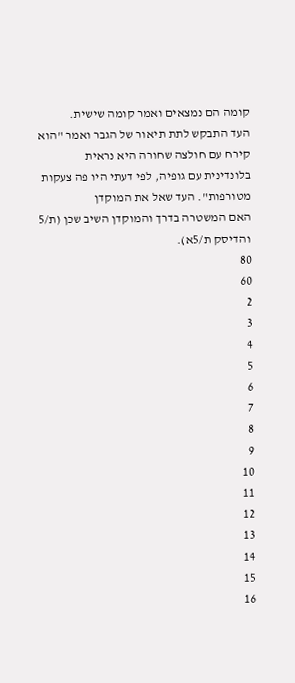קומה הם נמצאים ואמר קומה שישית.
העד התבקש לתת תיאור של הגבר ואמר "הוא קירח עם חולצה שחורה היא נראית
בלונדינית עם גופיה, לפי דעתי היו פה צעקות מטורפות". העד שאל את המוקדן
האם המשטרה בדרך והמוקדן השיב שכן (ת/5 והדיסק ת/5א).
80
60
2
3
4
5
6
7
8
9
10
11
12
13
14
15
16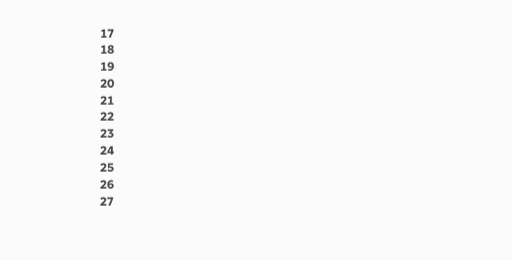17
18
19
20
21
22
23
24
25
26
27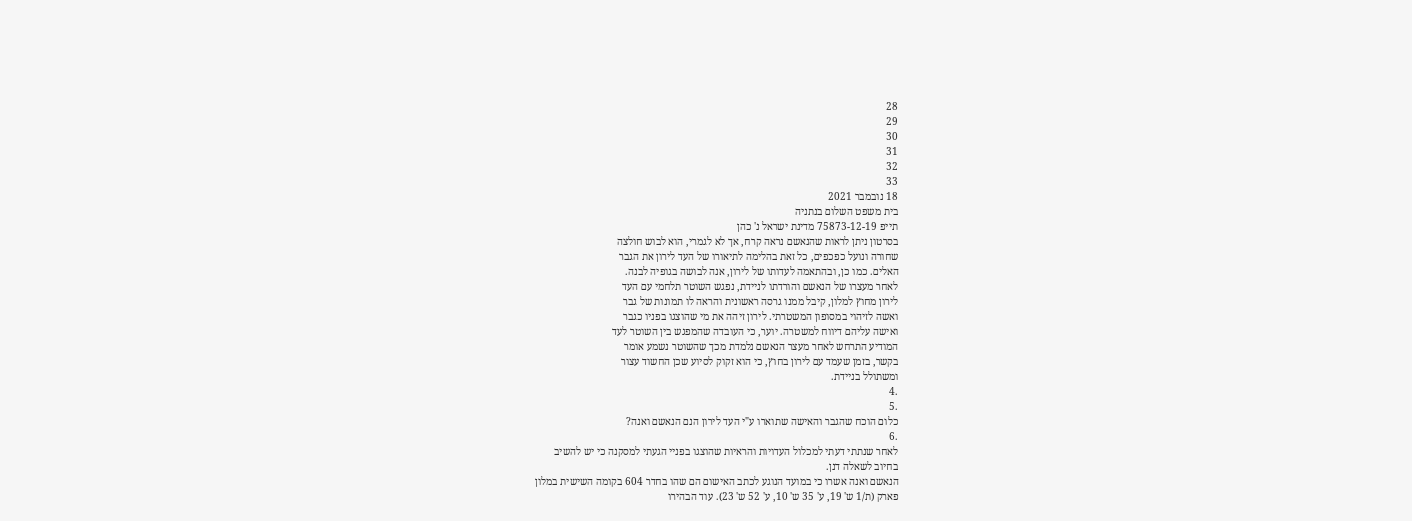28
29
30
31
32
33
18 נובמבר 2021
בית משפט השלום בנתניה
תייפ 75873-12-19 מדינת ישראל נ' כהן
בסרטון ניתן לראות שהנאשם נראה קרח, אך לא לגמרי, הוא לבוש חולצה
שחורה ונועל כפכפים, כל זאת בהלימה לתיאורו של העד לירון את הגבר
האלים. כמו כן, ובהתאמה לעדותו של לירון, אנה לבושה בגופיה לבנה.
לאחר מעצרו של הנאשם והורדתו לניידת, נפגש השוטר תלחמי עם העד
לירון מחוץ למלון, קיבל ממנו גרסה ראשונית והראה לו תמונות של גבר
ואשה לזיהוי במסופון המשטרתי. לירון זיהה את מי שהוצגו בפניו כגבר
ואישה עליהם דיווח למשטרה. יוער, כי העובדה שהמפגש בין השוטר לעד
המודיע התרחש לאחר מעצר הנאשם נלמדת מכך שהשוטר נשמע אומר
בקשר, בזמן שעמד עם לירון בחוץ, כי הוא זקוק לסיוע שכן החשוד עצור
ומשתולל בניידת.
.4
.5
כלום הוכח שהגבר והאישה שתוארו ע"י העד לירון הנם הנאשם ואנה?
.6
לאחר שנתתי דעתי למכלול העדויות והראיות שהוצגו בפניי הגעתי למסקנה כי יש להשיב
בחיוב לשאלה דנן.
הנאשם ואנה אשרו כי במועד הנוגע לכתב האישום הם שהו בחדר 604 בקומה השישית במלון
פארק (ת/1 ש' 19, ע' 35 ש' 10, ע' 52 ש' 23). עוד הבהירו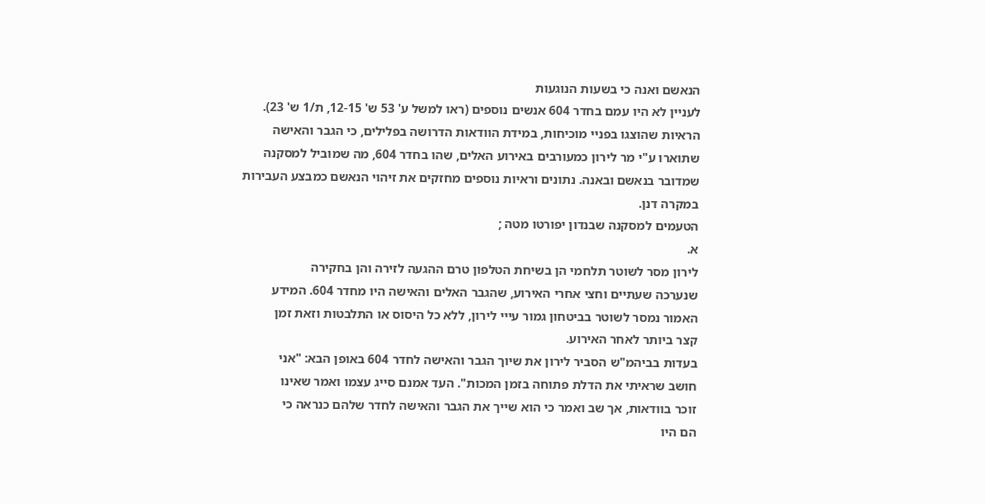הנאשם ואנה כי בשעות הנוגעות
לעניין לא היו עמם בחדר 604 אנשים נוספים (ראו למשל ע' 53 ש' 12-15, ת/1 ש' 23).
הראיות שהוצגו בפניי מוכיחות, במידת הוודאות הדרושה בפלילים, כי הגבר והאישה
שתוארו ע"י מר לירון כמעורבים באירוע האלים, שהו בחדר 604, מה שמוביל למסקנה
שמדובר בנאשם ובאנה. נתונים וראיות נוספים מחזקים את זיהוי הנאשם כמבצע העבירות
במקרה דנן.
הטעמים למסקנה שבנדון יפורטו מטה ;
א.
לירון מסר לשוטר תלחמי הן בשיחת הטלפון טרם ההגעה לזירה והן בחקירה
שנערכה שעתיים וחצי אחרי האירוע, שהגבר האלים והאישה היו מחדר 604. המידע
האמור נמסר לשוטר בביטחון גמור עייי לירון, ללא כל היסוס או התלבטות וזאת זמן
קצר ביותר לאחר האירוע.
בעדות בביהמ"ש הסביר לירון את שיוך הגבר והאישה לחדר 604 באופן הבא: "אני
חושב שראיתי את הדלת פתוחה בזמן המכות". העד אמנם סייג עצמו ואמר שאינו
זוכר בוודאות, אך שב ואמר כי הוא שייך את הגבר והאישה לחדר שלהם כנראה כי
הם היו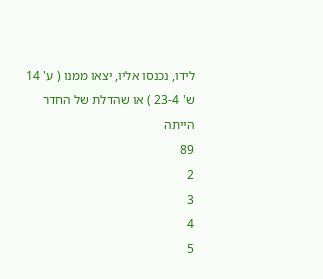לידו, נכנסו אליו, יצאו ממנו ( ע' 14 ש' 23-4 ) או שהדלת של החדר הייתה
89
2
3
4
5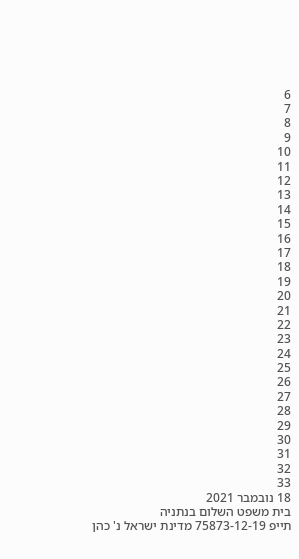6
7
8
9
10
11
12
13
14
15
16
17
18
19
20
21
22
23
24
25
26
27
28
29
30
31
32
33
18 נובמבר 2021
בית משפט השלום בנתניה
תייפ 75873-12-19 מדינת ישראל נ' כהן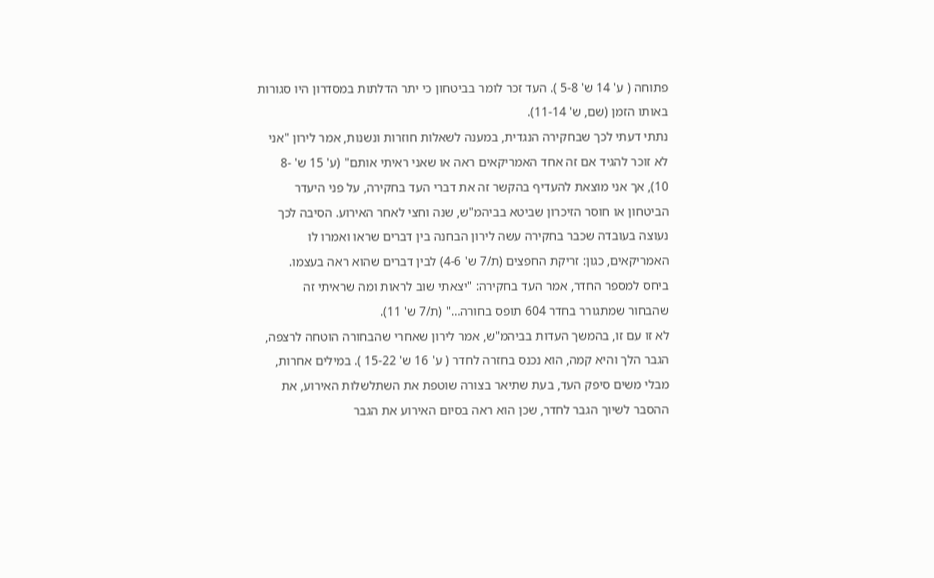פתוחה ( ע' 14 ש' 5-8 ). העד זכר לומר בביטחון כי יתר הדלתות במסדרון היו סגורות
באותו הזמן (שם, ש' 11-14).
נתתי דעתי לכך שבחקירה הנגדית, במענה לשאלות חוזרות ונשנות, אמר לירון "אני
לא זוכר להגיד אם זה אחד האמריקאים ראה או שאני ראיתי אותם" (ע' 15 ש' -8
10), אך אני מוצאת להעדיף בהקשר זה את דברי העד בחקירה, על פני היעדר
הביטחון או חוסר הזיכרון שביטא בביהמ"ש, שנה וחצי לאחר האירוע. הסיבה לכך
נעוצה בעובדה שכבר בחקירה עשה לירון הבחנה בין דברים שראו ואמרו לו
האמריקאים, כגון: זריקת החפצים (ת/7 ש' 4-6) לבין דברים שהוא ראה בעצמו.
ביחס למספר החדר, אמר העד בחקירה: "יצאתי שוב לראות ומה שראיתי זה
שהבחור שמתגורר בחדר 604 תופס בחורה…" (ת/7 ש' 11).
לא זו עם זו, בהמשך העדות בביהמ"ש, אמר לירון שאחרי שהבחורה הוטחה לרצפה,
הגבר הלך והיא קמה, הוא נכנס בחזרה לחדר ( ע' 16 ש' 15-22 ). במילים אחרות,
מבלי משים סיפק העד, בעת שתיאר בצורה שוטפת את השתלשלות האירוע, את
ההסבר לשיוך הגבר לחדר, שכן הוא ראה בסיום האירוע את הגבר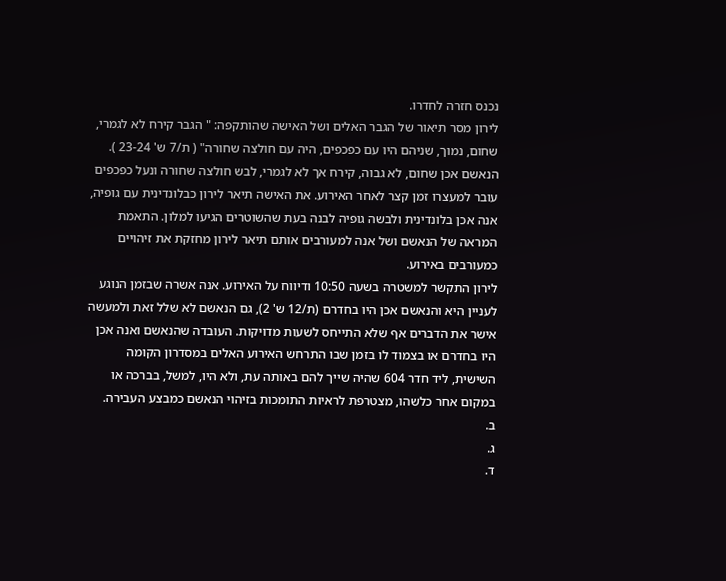נכנס חזרה לחדרו.
לירון מסר תיאור של הגבר האלים ושל האישה שהותקפה: " הגבר קירח לא לגמרי,
שחום, נמוך, שניהם היו עם כפכפים, היה עם חולצה שחורה" ( ת/7 ש' 23-24 ).
הנאשם אכן שחום, לא גבוה, קירח אך לא לגמרי, לבש חולצה שחורה ונעל כפכפים
עובר למעצרו זמן קצר לאחר האירוע. את האישה תיאר לירון כבלונדינית עם גופיה,
אנה אכן בלונדינית ולבשה גופיה לבנה בעת שהשוטרים הגיעו למלון. התאמת
המראה של הנאשם ושל אנה למעורבים אותם תיאר לירון מחזקת את זיהויים
כמעורבים באירוע.
לירון התקשר למשטרה בשעה 10:50 ודיווח על האירוע. אנה אשרה שבזמן הנוגע
לעניין היא והנאשם אכן היו בחדרם (ת/12 ש' 2), גם הנאשם לא שלל זאת ולמעשה
אישר את הדברים אף שלא התייחס לשעות מדויקות. העובדה שהנאשם ואנה אכן
היו בחדרם או בצמוד לו בזמן שבו התרחש האירוע האלים במסדרון הקומה
השישית, ליד חדר 604 שהיה שייך להם באותה עת, ולא היו, למשל, בברכה או
במקום אחר כלשהו, מצטרפת לראיות התומכות בזיהוי הנאשם כמבצע העבירה.
ב.
ג.
ד.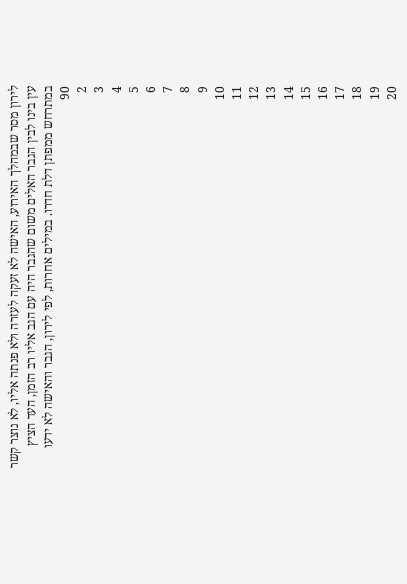לירון מסר שבמהלך האירוע, האישה לא זעקה לעזרה ולא פנתה אליו, לא נוצר קשר
עין בינו לבין הגבר האלים משום שהגבר היה עם הגב אליו רב הזמן, העד הציץ
במתרחש ממפתן דלת חדרו. במילים אחרות, לפי לירון, הגבר והאישה לא ידעו
90
2
3
4
5
6
7
8
9
10
11
12
13
14
15
16
17
18
19
20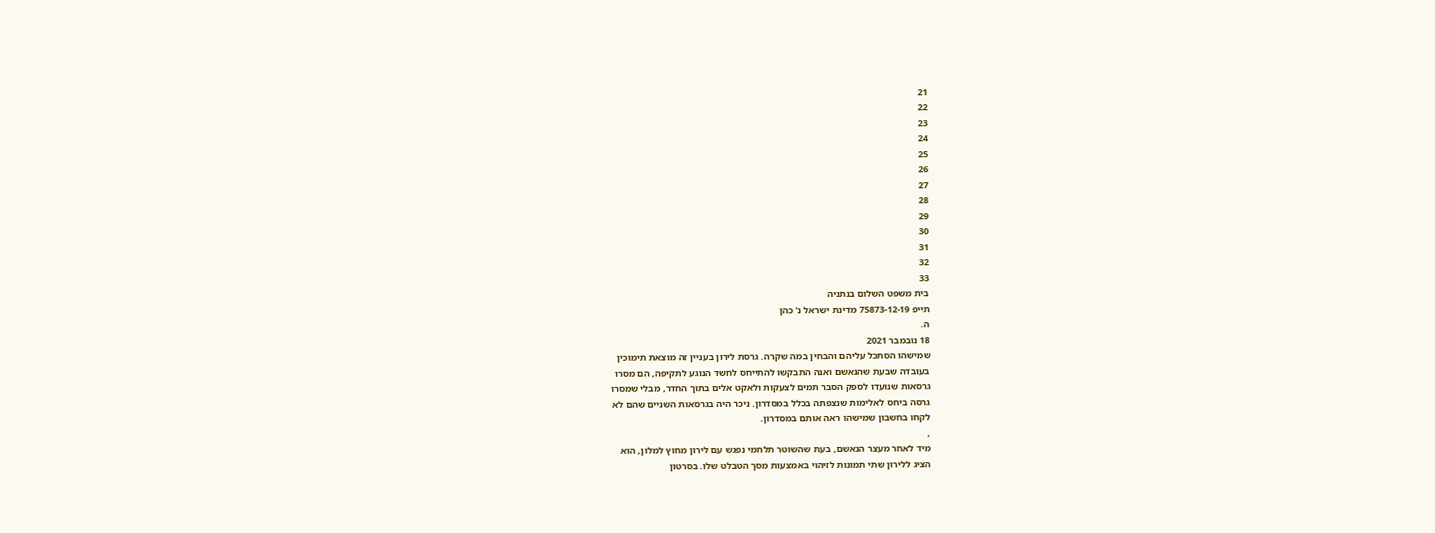21
22
23
24
25
26
27
28
29
30
31
32
33
בית משפט השלום בנתניה
תייפ 75873-12-19 מדינת ישראל נ' כהן
ה.
18 נובמבר 2021
שמישהו הסתכל עליהם והבחין במה שקרה. גרסת לירון בעניין זה מוצאת תימוכין
בעובדה שבעת שהנאשם ואנה התבקשו להתייחס לחשד הנוגע לתקיפה, הם מסרו
גרסאות שנועדו לספק הסבר תמים לצעקות ולאקט אלים בתוך החדר, מבלי שמסרו
גרסה ביחס לאלימות שנצפתה בכלל במסדרון. ניכר היה בגרסאות השניים שהם לא
לקחו בחשבון שמישהו ראה אותם במסדרון.
,
מיד לאחר מעצר הנאשם, בעת שהשוטר תלחמי נפגש עם לירון מחוץ למלון, הוא
הציג ללירון שתי תמונות לזיהוי באמצעות מסך הטבלט שלו. בסרטון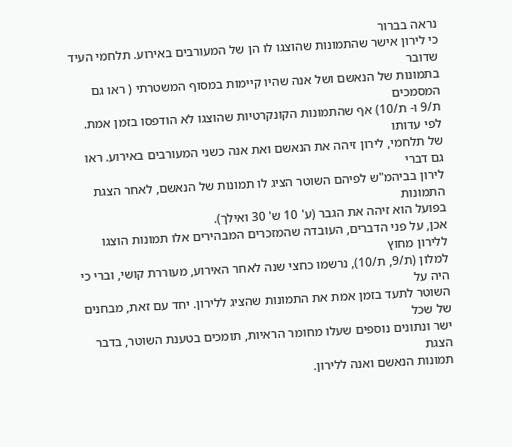נראה בברור
כי לירון אישר שהתמונות שהוצגו לו הן של המעורבים באירוע. תלחמי העיד שדובר
בתמונות של הנאשם ושל אנה שהיו קיימות במסוף המשטרתי ( ראו גם המסמכים
ת/9 ו- ת/10) אף שהתמונות הקונקרטיות שהוצגו לא הודפסו בזמן אמת. לפי עדותו
של תלחמי, לירון זיהה את הנאשם ואת אנה כשני המעורבים באירוע. ראו גם דברי
לירון בביהמ"ש לפיהם השוטר הציג לו תמונות של הנאשם, לאחר הצגת התמונות
בפועל הוא זיהה את הגבר (ע' 10 ש' 30 ואילך).
אכן, על פני הדברים, העובדה שהמזכרים המבהירים אלו תמונות הוצגו ללירון מחוץ
למלון (ת/9, ת/10), נרשמו כחצי שנה לאחר האירוע, מעוררת קושי, וברי כי היה על
השוטר לתעד בזמן אמת את התמונות שהציג ללירון. יחד עם זאת, מבחנים של שכל
ישר ונתונים נוספים שעלו מחומר הראיות, תומכים בטענת השוטר, בדבר הצגת
תמונות הנאשם ואנה ללירון.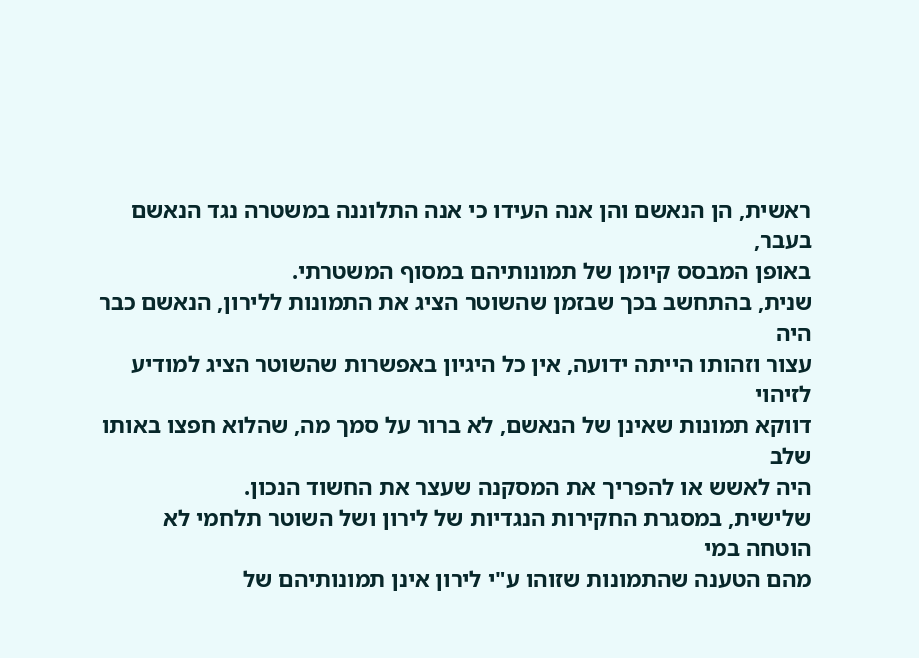ראשית, הן הנאשם והן אנה העידו כי אנה התלוננה במשטרה נגד הנאשם בעבר,
באופן המבסס קיומן של תמונותיהם במסוף המשטרתי.
שנית, בהתחשב בכך שבזמן שהשוטר הציג את התמונות ללירון, הנאשם כבר היה
עצור וזהותו הייתה ידועה, אין כל היגיון באפשרות שהשוטר הציג למודיע לזיהוי
דווקא תמונות שאינן של הנאשם, לא ברור על סמך מה, שהלוא חפצו באותו שלב
היה לאשש או להפריך את המסקנה שעצר את החשוד הנכון.
שלישית, במסגרת החקירות הנגדיות של לירון ושל השוטר תלחמי לא הוטחה במי
מהם הטענה שהתמונות שזוהו ע"י לירון אינן תמונותיהם של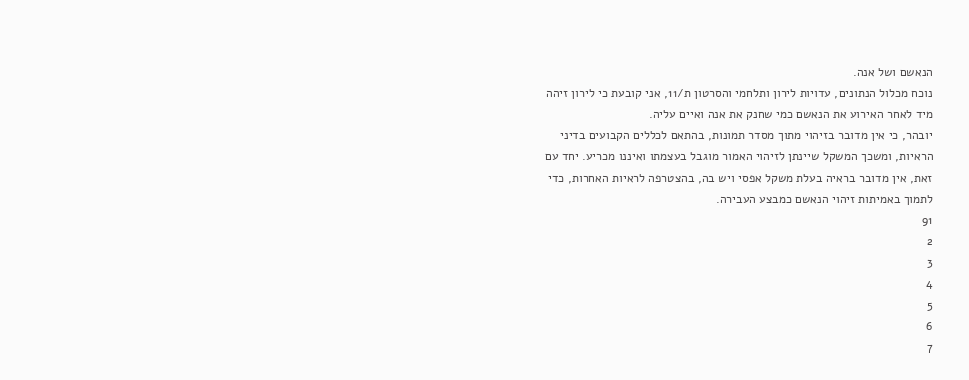הנאשם ושל אנה.
נוכח מכלול הנתונים, עדויות לירון ותלחמי והסרטון ת/11, אני קובעת כי לירון זיהה
מיד לאחר האירוע את הנאשם כמי שחנק את אנה ואיים עליה.
יובהר, כי אין מדובר בזיהוי מתוך מסדר תמונות, בהתאם לכללים הקבועים בדיני
הראיות, ומשכך המשקל שיינתן לזיהוי האמור מוגבל בעצמתו ואיננו מכריע. יחד עם
זאת, אין מדובר בראיה בעלת משקל אפסי ויש בה, בהצטרפה לראיות האחרות, כדי
לתמוך באמיתות זיהוי הנאשם כמבצע העבירה.
91
2
3
4
5
6
7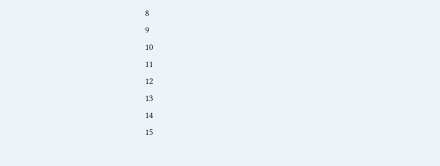8
9
10
11
12
13
14
15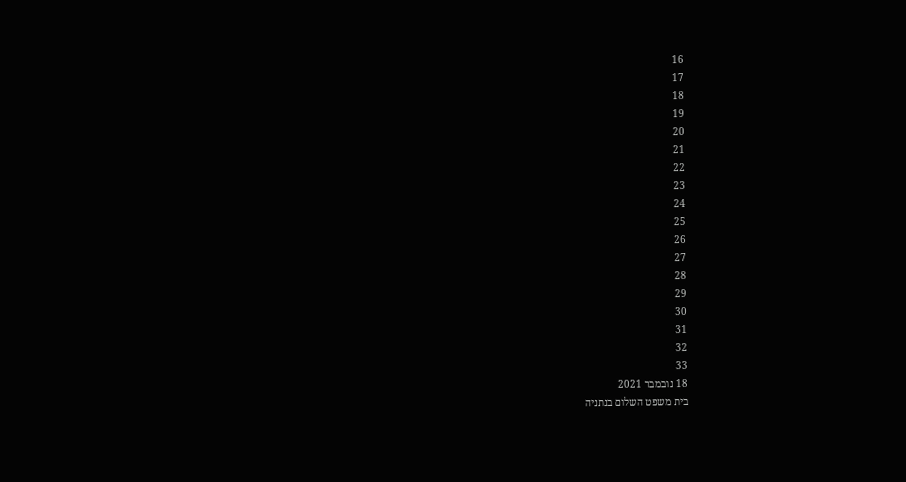16
17
18
19
20
21
22
23
24
25
26
27
28
29
30
31
32
33
18 נובמבר 2021
בית משפט השלום בנתניה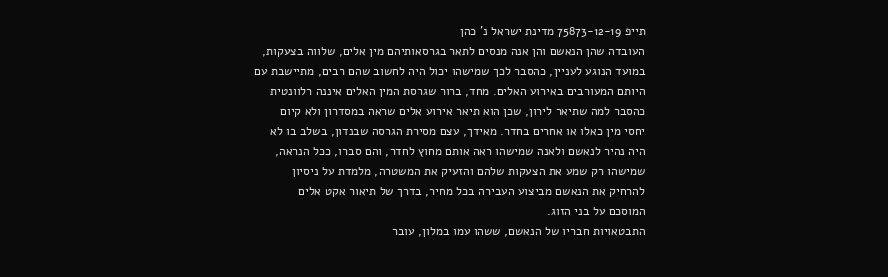תייפ 75873-12-19 מדינת ישראל נ' כהן
העובדה שהן הנאשם והן אנה מנסים לתאר בגרסאותיהם מין אלים, שלווה בצעקות,
במועד הנוגע לעניין, כהסבר לכך שמישהו יכול היה לחשוב שהם רבים, מתיישבת עם
היותם המעורבים באירוע האלים. מחד, ברור שגרסת המין האלים איננה רלוונטית
כהסבר למה שתיאר לירון, שכן הוא תיאר אירוע אלים שראה במסדרון ולא קיום
יחסי מין כאלו או אחרים בחדר. מאידך, עצם מסירת הגרסה שבנדון, בשלב בו לא
היה נהיר לנאשם ולאנה שמישהו ראה אותם מחוץ לחדר, והם סברו, ככל הנראה,
שמישהו רק שמע את הצעקות שלהם והזעיק את המשטרה, מלמדת על ניסיון
להרחיק את הנאשם מביצוע העבירה בכל מחיר, בדרך של תיאור אקט אלים
המוסכם על בני הזוג.
התבטאויות חבריו של הנאשם, ששהו עמו במלון, עובר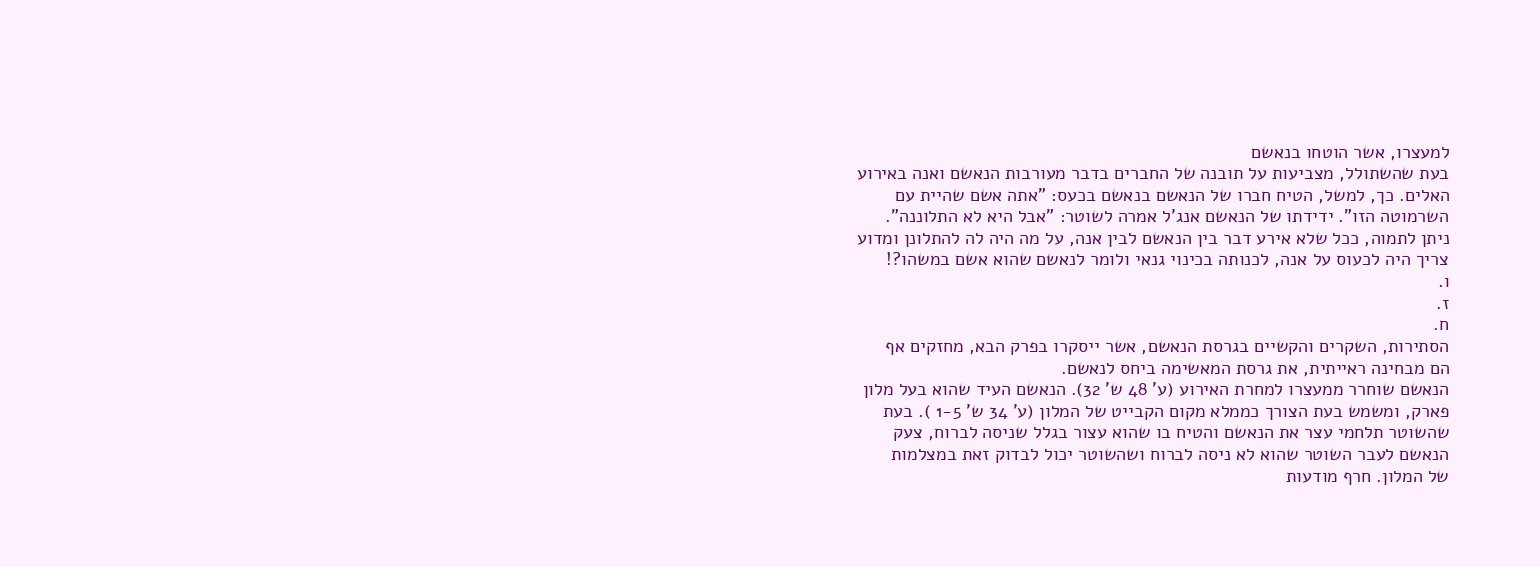למעצרו, אשר הוטחו בנאשם
בעת שהשתולל, מצביעות על תובנה של החברים בדבר מעורבות הנאשם ואנה באירוע
האלים. כך, למשל, הטיח חברו של הנאשם בנאשם בכעס: "אתה אשם שהיית עם
השרמוטה הזו". ידידתו של הנאשם אנג'ל אמרה לשוטר: "אבל היא לא התלוננה".
ניתן לתמוה, ככל שלא אירע דבר בין הנאשם לבין אנה, על מה היה לה להתלונן ומדוע
צריך היה לכעוס על אנה, לכנותה בכינוי גנאי ולומר לנאשם שהוא אשם במשהו?!
ו.
ז.
ח.
הסתירות, השקרים והקשיים בגרסת הנאשם, אשר ייסקרו בפרק הבא, מחזקים אף
הם מבחינה ראייתית, את גרסת המאשימה ביחס לנאשם.
הנאשם שוחרר ממעצרו למחרת האירוע (ע' 48 ש' 32). הנאשם העיד שהוא בעל מלון
פארק, ומשמש בעת הצורך כממלא מקום הקבייט של המלון (ע' 34 ש' 1-5 ). בעת
שהשוטר תלחמי עצר את הנאשם והטיח בו שהוא עצור בגלל שניסה לברוח, צעק
הנאשם לעבר השוטר שהוא לא ניסה לברוח ושהשוטר יכול לבדוק זאת במצלמות
של המלון. חרף מודעות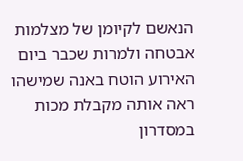הנאשם לקיומן של מצלמות אבטחה ולמרות שכבר ביום
האירוע הוטח באנה שמישהו ראה אותה מקבלת מכות במסדרון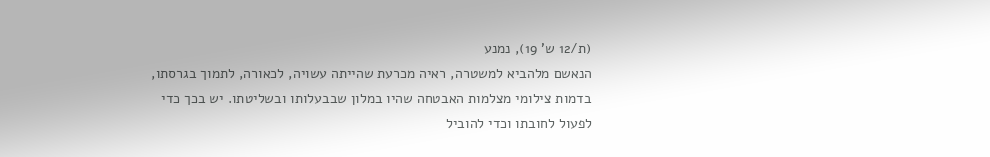(ת/12 ש' 19), נמנע
הנאשם מלהביא למשטרה, ראיה מכרעת שהייתה עשויה, לכאורה, לתמוך בגרסתו,
בדמות צילומי מצלמות האבטחה שהיו במלון שבבעלותו ובשליטתו. יש בכך כדי
לפעול לחובתו וכדי להוביל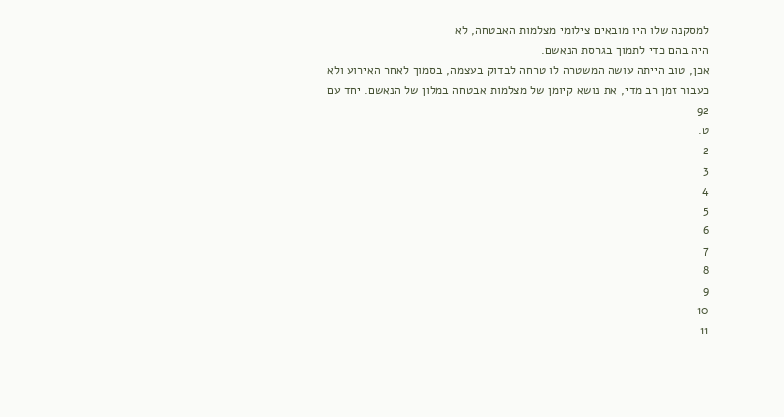למסקנה שלו היו מובאים צילומי מצלמות האבטחה, לא
היה בהם כדי לתמוך בגרסת הנאשם.
אכן, טוב הייתה עושה המשטרה לו טרחה לבדוק בעצמה, בסמוך לאחר האירוע ולא
כעבור זמן רב מדי, את נושא קיומן של מצלמות אבטחה במלון של הנאשם. יחד עם
92
ט.
2
3
4
5
6
7
8
9
10
11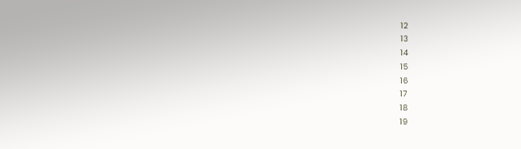12
13
14
15
16
17
18
19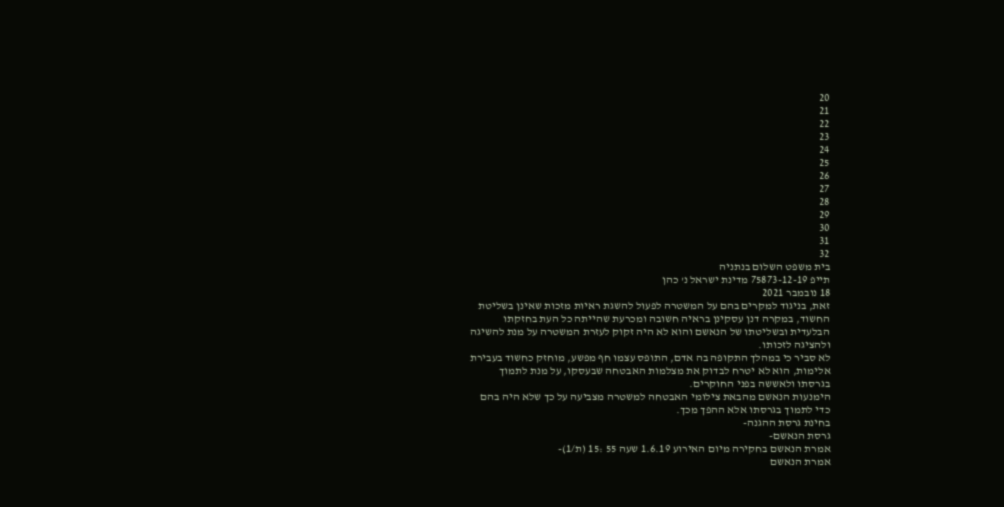20
21
22
23
24
25
26
27
28
29
30
31
32
בית משפט השלום בנתניה
תייפ 75873-12-19 מדינת ישראל נ' כהן
18 נובמבר 2021
זאת, בניגוד למקרים בהם על המשטרה לפעול להשגת ראיות מזכות שאינן בשליטת
החשוד, במקרה דנן עסקינן בראיה חשובה ומכרעת שהייתה כל העת בחזקתו
הבלעדית ובשליטתו של הנאשם והוא לא היה זקוק לעזרת המשטרה על מנת להשיגה
ולהציגה לזכותו.
לא סביר כי במהלך התקופה בה אדם, התופס עצמו חף מפשע, מוחזק כחשוד בעבירת
אלימות, הוא לא יטרח לבדוק את מצלמות האבטחה שבעסקו, על מנת לתמוך
בגרסתו ולאששה בפני החוקרים.
הימנעות הנאשם מהבאת צילומי האבטחה למשטרה מצביעה על כך שלא היה בהם
כדי לתמוך בגרסתו אלא ההפך מכך.
בחינת גרסת ההגנה-
גרסת הנאשם-
אמרת הנאשם בחקירה מיום האירוע 1.6.19 שעה 55 :15 (ת/1)-
אמרת הנאשם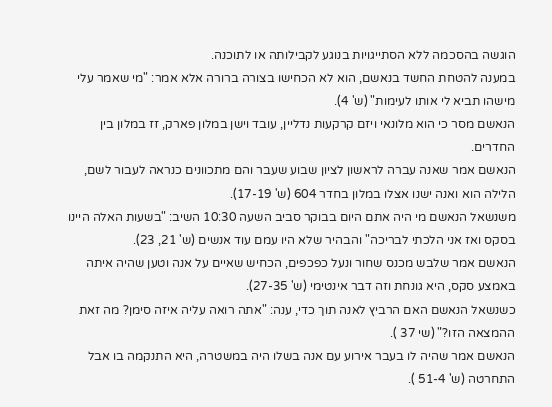הוגשה בהסכמה ללא הסתייגויות בנוגע לקבילותה או לתוכנה.
במענה להטחת החשד בנאשם, הוא לא הכחישו בצורה ברורה אלא אמר: "מי שאמר עלי
מישהו תביא לי אותו לעימות" (ש' 4).
הנאשם מסר כי הוא מלונאי ויזם קרקעות נדליין, עובד וישן במלון פארק, זז במלון בין
החדרים.
הנאשם אמר שאנה עברה לראשון לציון שבוע שעבר והם מתכוונים כנראה לעבור לשם,
הלילה הוא ואנה ישנו אצלו במלון בחדר 604 (ש' 17-19).
משנשאל הנאשם מי היה אתם היום בבוקר סביב השעה 10:30 השיב: "בשעות האלה היינו
בסקס ואז אני הלכתי לבריכה" והבהיר שלא היו עמם עוד אנשים (ש' 21, 23).
הנאשם אמר שלבש מכנס שחור ונעל כפכפים, הכחיש שאיים על אנה וטען שהיה איתה
באמצע סקס, היא גונחת וזה דבר אינטימי (ש' 27-35).
כשנשאל הנאשם האם הרביץ לאנה תוך כדי, ענה: "אתה רואה עליה איזה סימן? מה זאת
ההמצאה הזו?" (שי 37 ).
הנאשם אמר שהיה לו בעבר אירוע עם אנה בשלו היה במשטרה, היא התנקמה בו אבל
התחרטה (ש' 51-4 ).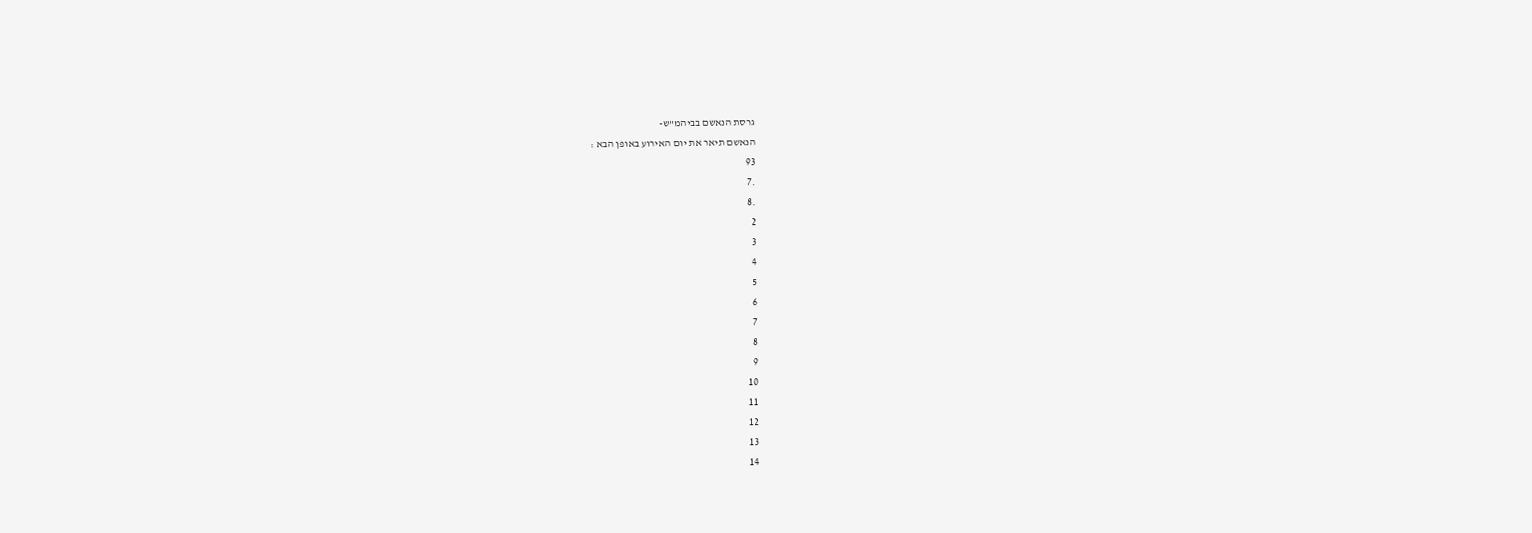גרסת הנאשם בביהמ"ש-
הנאשם תיאר את יום האירוע באופן הבא :
93
.7
.8
2
3
4
5
6
7
8
9
10
11
12
13
14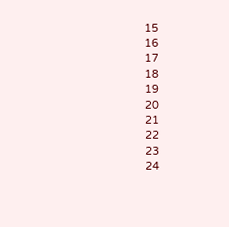15
16
17
18
19
20
21
22
23
24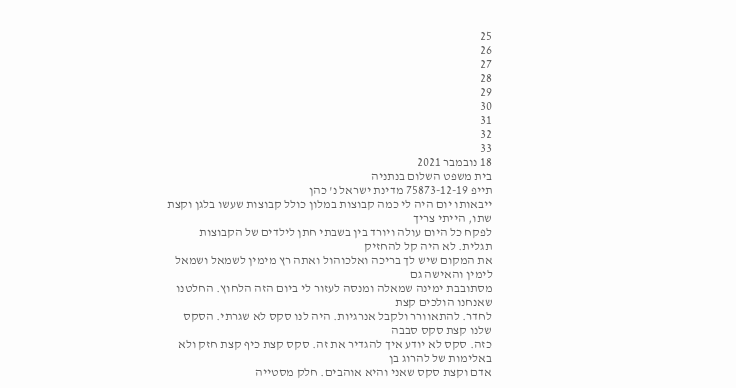25
26
27
28
29
30
31
32
33
18 נובמבר 2021
בית משפט השלום בנתניה
תייפ 75873-12-19 מדינת ישראל נ' כהן
ייבאותו יום היה לי כמה קבוצות במלון כולל קבוצות שעשו בלגן וקצת שתו, הייתי צריך
לפקח כל היום עולה ויורד בין בשבתי חתן לילדים של הקבוצות תגלית. לא היה קל להחזיק
את המקום שיש לך בריכה ואלכוהול ואתה רץ מימין לשמאל ושמאל לימין והאישה גם
מסתובבת ימינה שמאלה ומנסה לעזור לי ביום הזה הלחוץ. החלטנו שאנחנו הולכים קצת
לחדר. להתאוורר ולקבל אנרגיות. היה לנו סקס לא שגרתי. הסקס שלנו קצת סקס סבבה
כזה. סקס לא יודע איך להגדיר את זה. סקס קצת כיף קצת חזק ולא באלימות של להרוג בן
אדם וקצת סקס שאני והיא אוהבים. חלק מסטייה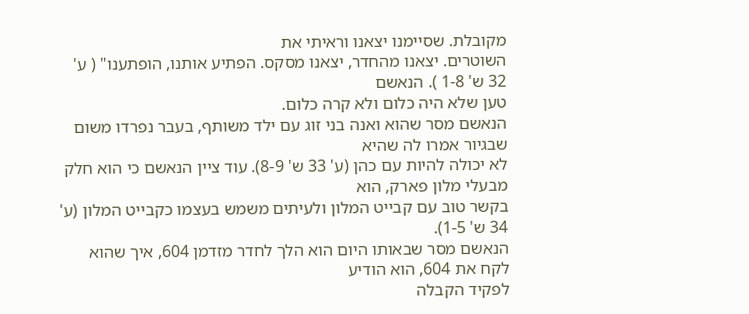מקובלת. שסיימנו יצאנו וראיתי את
השוטרים. יצאנו מהחדר, יצאנו מסקס. הפתיע אותנו, הופתענו" ( ע' 32 ש' 1-8 ). הנאשם
טען שלא היה כלום ולא קרה כלום.
הנאשם מסר שהוא ואנה בני זוג עם ילד משותף, בעבר נפרדו משום שבגיור אמרו לה שהיא
לא יכולה להיות עם כהן (ע' 33 ש' 8-9). עוד ציין הנאשם כי הוא חלק מבעלי מלון פארק, הוא
בקשר טוב עם קבייט המלון ולעיתים משמש בעצמו כקבייט המלון (ע' 34 ש' 1-5).
הנאשם מסר שבאותו היום הוא הלך לחדר מזדמן 604, איך שהוא לקח את 604, הוא הודיע
לפקיד הקבלה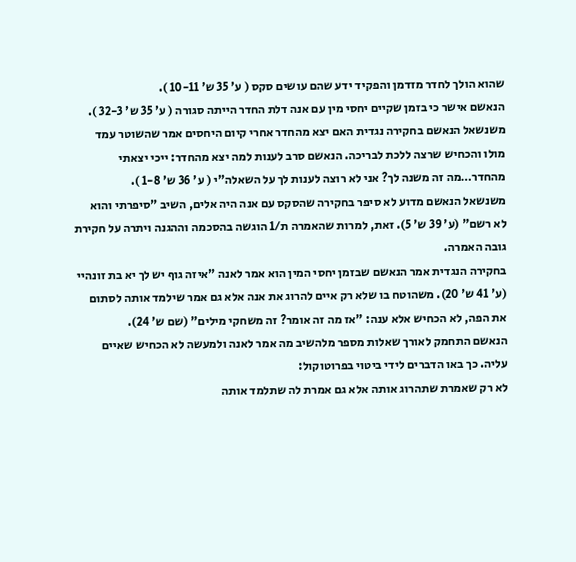שהוא הולך לחדר מזדמן והפקיד ידע שהם עושים סקס ( ע' 35 ש' 10-11 ).
הנאשם אישר כי בזמן שקיים יחסי מין עם אנה דלת החדר הייתה סגורה ( ע' 35 ש' 32-3 ).
משנשאל הנאשם בחקירה נגדית האם יצא מהחדר אחרי קיום היחסים אמר שהשוטר עמד
מולו והכחיש שרצה ללכת לבריכה. הנאשם סרב לענות למה יצא מהחדר: ייכי יצאתי
מהחדר…מה זה משנה לך? אני לא רוצה לענות לך על השאלה"י ( ע' 36 ש' 1-8 ).
משנשאל הנאשם מדוע לא סיפר בחקירה שהסקס עם אנה היה אלים, השיב "סיפרתי והוא
לא רשם" (ע' 39 ש' 5). זאת, למרות שהאמרה ת/1 הוגשה בהסכמה וההגנה ויתרה על חקירת
גובה האמרה.
בחקירה הנגדית אמר הנאשם שבזמן יחסי המין הוא אמר לאנה "איזה גוף יש לך יא בת זונהיי
(ע' 41 ש' 20). משהוטח בו שלא רק איים להרוג את אנה אלא גם אמר שילמד אותה לסתום
את הפה, לא הכחיש אלא ענה: "אז מה זה אומר? זה משחקי מילים" (שם ש' 24).
הנאשם התחמק לאורך שאלות מספר מלהשיב מה אמר לאנה ולמעשה לא הכחיש שאיים
עליה. כך באו הדברים לידי ביטוי בפרוטוקול:
לא רק שאמרת שתהרוג אותה אלא גם אמרת לה שתלמד אותה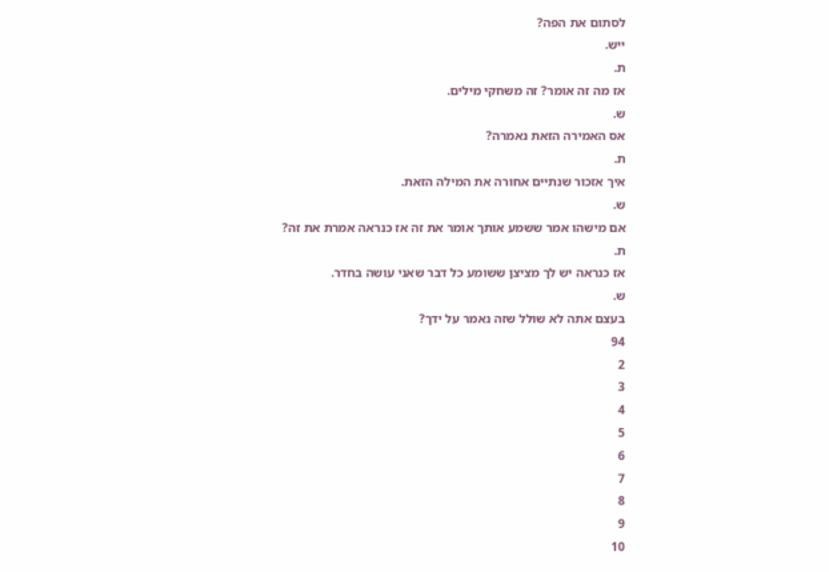לסתום את הפה?
ייש.
ת.
אז מה זה אומר? זה משחקי מילים.
ש.
אס האמירה הזאת נאמרה?
ת.
איך אזכור שנתיים אחורה את המילה הזאת.
ש.
אם מישהו אמר ששמע אותך אומר את זה אז כנראה אמרת את זה?
ת.
אז כנראה יש לך מציצן ששומע כל דבר שאני עושה בחדר.
ש.
בעצם אתה לא שולל שזה נאמר על ידך?
94
2
3
4
5
6
7
8
9
10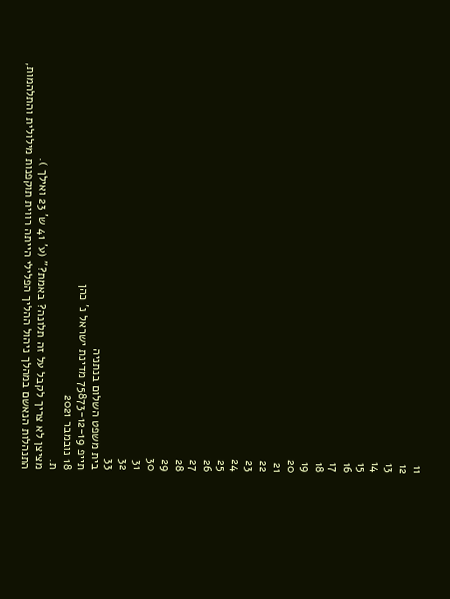11
12
13
14
15
16
17
18
19
20
21
22
23
24
25
26
27
28
29
30
31
32
33
בית משפט השלום בנתניה
תייפ 75873-12-19 מדינת ישראל נ' כהן
18 נובמבר 2021
ת.
מציצן לא צריך לקבל על זה תלונה? באמת?" (ע' 41 ש' 23 ואילך ).
התנהלות הנאשם במהלך ניהול ההליך הפלילי הייתה רווית תוקפנות מילולית והתלהמות,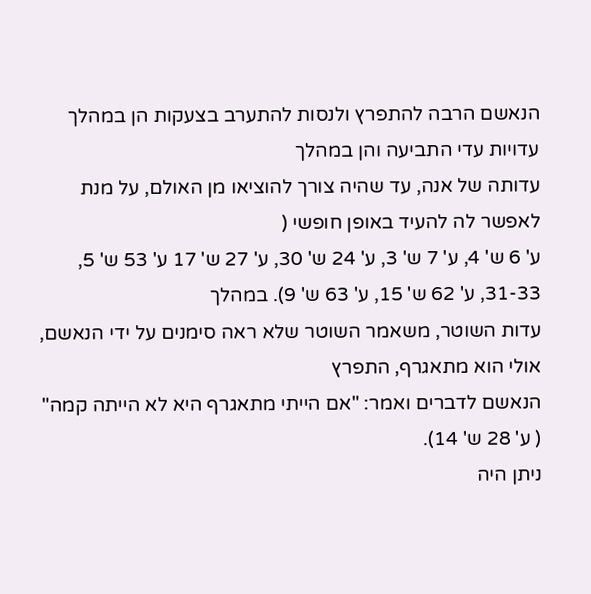הנאשם הרבה להתפרץ ולנסות להתערב בצעקות הן במהלך עדויות עדי התביעה והן במהלך
עדותה של אנה, עד שהיה צורך להוציאו מן האולם, על מנת לאפשר לה להעיד באופן חופשי (
ע' 6 ש' 4, ע' 7 ש' 3, ע' 24 ש' 30, ע' 27 ש' 17 ע' 53 ש' 5, 31-33, ע' 62 ש' 15, ע' 63 ש' 9). במהלך
עדות השוטר, משאמר השוטר שלא ראה סימנים על ידי הנאשם, אולי הוא מתאגרף, התפרץ
הנאשם לדברים ואמר: "אם הייתי מתאגרף היא לא הייתה קמה" ( ע' 28 ש' 14).
ניתן היה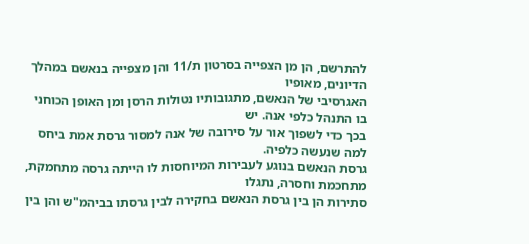להתרשם, הן מן הצפייה בסרטון ת/11 והן מצפייה בנאשם במהלך הדיונים, מאופיו
האגרסיבי של הנאשם, מתגובותיו נטולות הרסן ומן האופן הכוחני בו התנהל כלפי אנה. יש
בכך כדי לשפוך אור על סירובה של אנה למסור גרסת אמת ביחס למה שנעשה כלפיה.
גרסת הנאשם בנוגע לעבירות המיוחסות לו הייתה גרסה מתחמקת, מתחכמת וחסרה, נתגלו
סתירות הן בין גרסת הנאשם בחקירה לבין גרסתו בביהמ"ש והן בין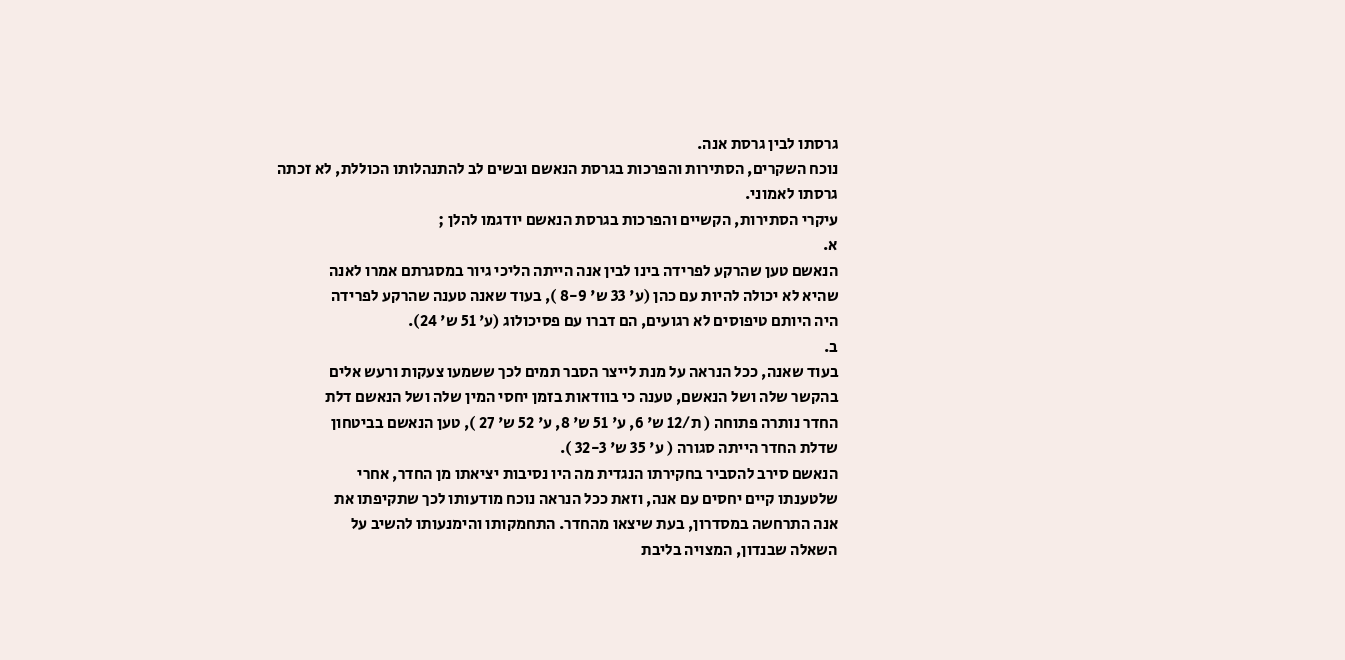גרסתו לבין גרסת אנה.
נוכח השקרים, הסתירות והפרכות בגרסת הנאשם ובשים לב להתנהלותו הכוללת, לא זכתה
גרסתו לאמוני.
עיקרי הסתירות, הקשיים והפרכות בגרסת הנאשם יודגמו להלן ;
א.
הנאשם טען שהרקע לפרידה בינו לבין אנה הייתה הליכי גיור במסגרתם אמרו לאנה
שהיא לא יכולה להיות עם כהן (ע' 33 ש' 8-9 ), בעוד שאנה טענה שהרקע לפרידה
היה היותם טיפוסים לא רגועים, הם דברו עם פסיכולוג (ע' 51 ש' 24).
ב.
בעוד שאנה, ככל הנראה על מנת לייצר הסבר תמים לכך ששמעו צעקות ורעש אלים
בהקשר שלה ושל הנאשם, טענה כי בוודאות בזמן יחסי המין שלה ושל הנאשם דלת
החדר נותרה פתוחה ( ת/12 ש' 6, ע' 51 ש' 8, ע' 52 ש' 27 ), טען הנאשם בביטחון
שדלת החדר הייתה סגורה ( ע' 35 ש' 32-3 ).
הנאשם סירב להסביר בחקירתו הנגדית מה היו נסיבות יציאתו מן החדר, אחרי
שלטענתו קיים יחסים עם אנה, וזאת ככל הנראה נוכח מודעותו לכך שתקיפתו את
אנה התרחשה במסדרון, בעת שיצאו מהחדר. התחמקותו והימנעותו להשיב על
השאלה שבנדון, המצויה בליבת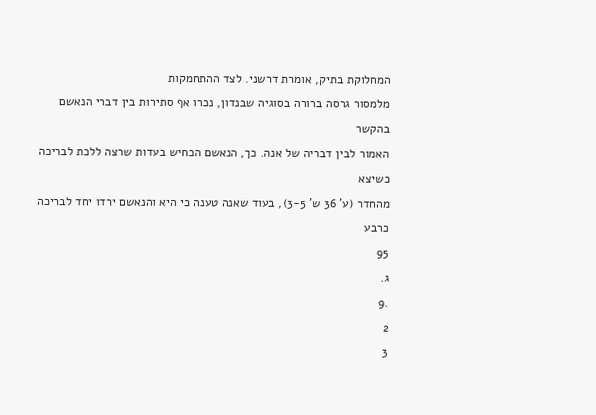המחלוקת בתיק, אומרת דרשני. לצד ההתחמקות
מלמסור גרסה ברורה בסוגיה שבנדון, נכרו אף סתירות בין דברי הנאשם בהקשר
האמור לבין דבריה של אנה. כך, הנאשם הכחיש בעדות שרצה ללכת לבריכה כשיצא
מהחדר (ע' 36 ש' 3-5), בעוד שאנה טענה כי היא והנאשם ירדו יחד לבריכה כרבע
95
ג.
.9
2
3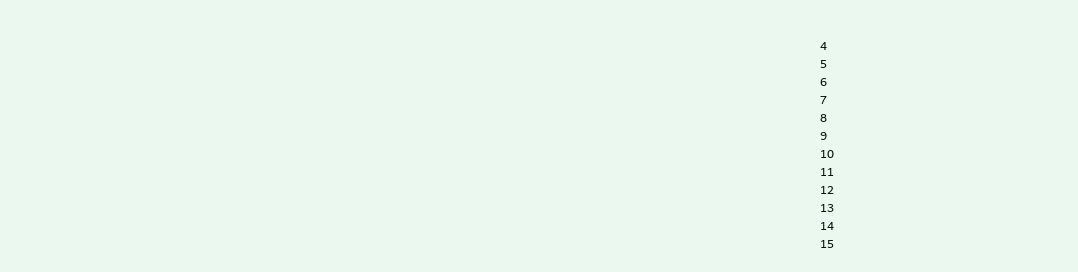4
5
6
7
8
9
10
11
12
13
14
15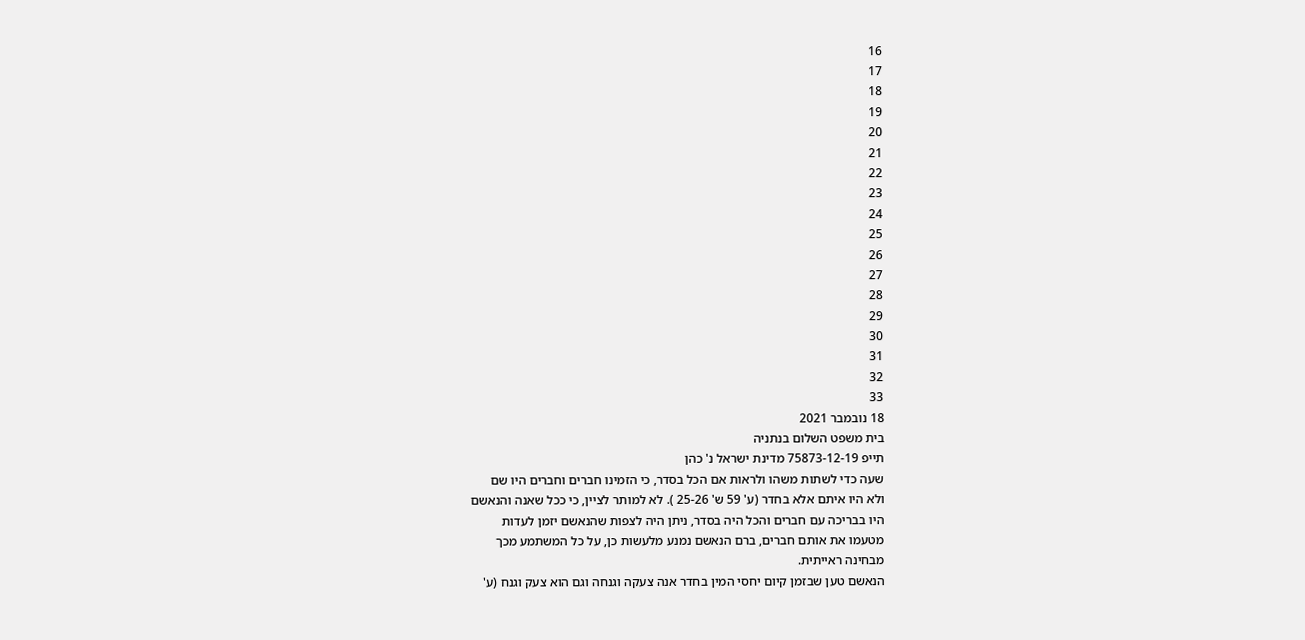16
17
18
19
20
21
22
23
24
25
26
27
28
29
30
31
32
33
18 נובמבר 2021
בית משפט השלום בנתניה
תייפ 75873-12-19 מדינת ישראל נ' כהן
שעה כדי לשתות משהו ולראות אם הכל בסדר, כי הזמינו חברים וחברים היו שם
ולא היו איתם אלא בחדר (ע' 59 ש' 25-26 ). לא למותר לציין, כי ככל שאנה והנאשם
היו בבריכה עם חברים והכל היה בסדר, ניתן היה לצפות שהנאשם יזמן לעדות
מטעמו את אותם חברים, ברם הנאשם נמנע מלעשות כן, על כל המשתמע מכך
מבחינה ראייתית.
הנאשם טען שבזמן קיום יחסי המין בחדר אנה צעקה וגנחה וגם הוא צעק וגנח (ע'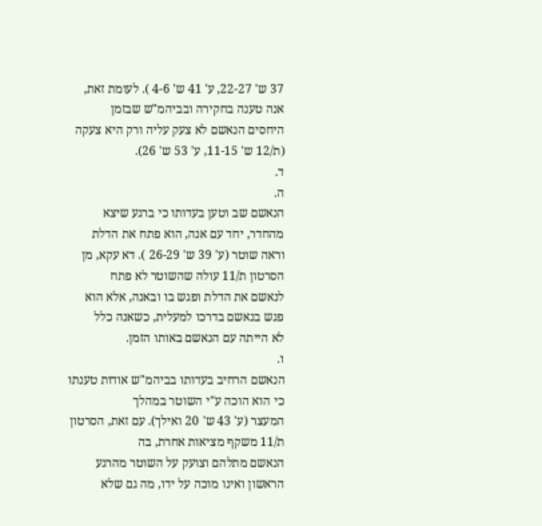37 ש' 22-27, ע' 41 ש' 4-6 ). לעומת זאת, אנה טענה בחקירה ובביהמ"ש שבזמן
היחסים הנאשם לא צעק עליה ורק היא צעקה (ת/12 ש' 11-15, ע' 53 ש' 26).
ד.
ה.
הנאשם שב וטען בעדותו כי ברגע שיצא מהחדר, יחד עם אנה, הוא פתח את הדלת
וראה שוטר (ע' 39 ש' 26-29 ). דא עקא, מן הסרטון ת/11 עולה שהשוטר לא פתח
לנאשם את הדלת ופגש בו ובאנה, אלא הוא פגש בנאשם בדרכו למעלית, כשאנה כלל
לא הייתה עם הנאשם באותו הזמן.
ו.
הנאשם הרחיב בעדותו בביהמ"ש אודות טענתו כי הוא הוכה ע"י השוטר במהלך
המעצר (ע' 43 ש' 20 ואילך). עם זאת, הסרטון ת/11 משקף מציאות אחרת, בה
הנאשם מתלהם וצועק על השוטר מהרגע הראשון ואינו מוכה על ידו, מה גם שלא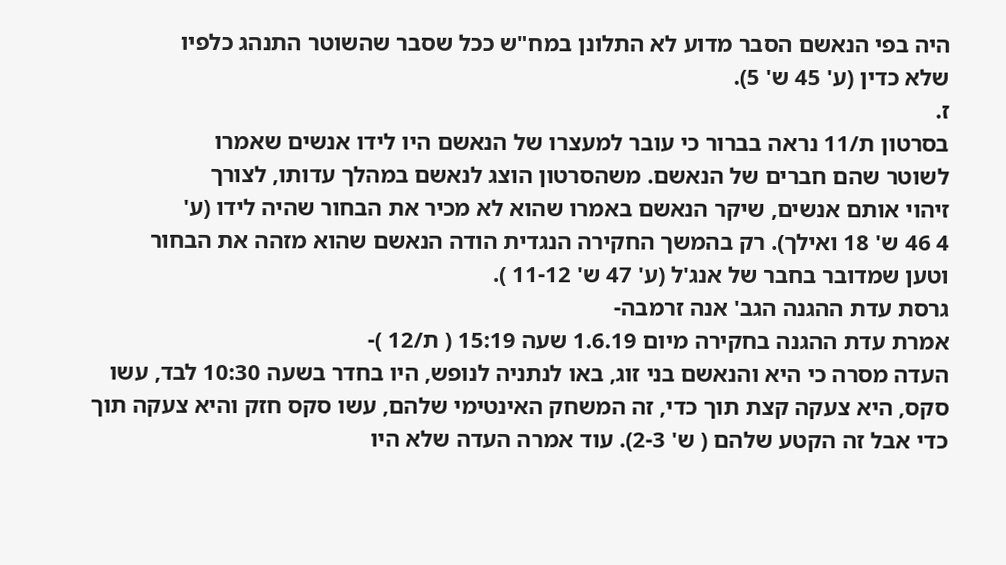היה בפי הנאשם הסבר מדוע לא התלונן במח"ש ככל שסבר שהשוטר התנהג כלפיו
שלא כדין (ע' 45 ש' 5).
ז.
בסרטון ת/11 נראה בברור כי עובר למעצרו של הנאשם היו לידו אנשים שאמרו
לשוטר שהם חברים של הנאשם. משהסרטון הוצג לנאשם במהלך עדותו, לצורך
זיהוי אותם אנשים, שיקר הנאשם באמרו שהוא לא מכיר את הבחור שהיה לידו (ע'
4 46 ש' 18 ואילך). רק בהמשך החקירה הנגדית הודה הנאשם שהוא מזהה את הבחור
וטען שמדובר בחבר של אנג'ל (ע' 47 ש' 11-12 ).
גרסת עדת ההגנה הגב' אנה זרמבה-
אמרת עדת ההגנה בחקירה מיום 1.6.19 שעה 15:19 ( ת/12 )-
העדה מסרה כי היא והנאשם בני זוג, באו לנתניה לנופש, היו בחדר בשעה 10:30 לבד, עשו
סקס, היא צעקה קצת תוך כדי, זה המשחק האינטימי שלהם, עשו סקס חזק והיא צעקה תוך
כדי אבל זה הקטע שלהם ( ש' 2-3). עוד אמרה העדה שלא היו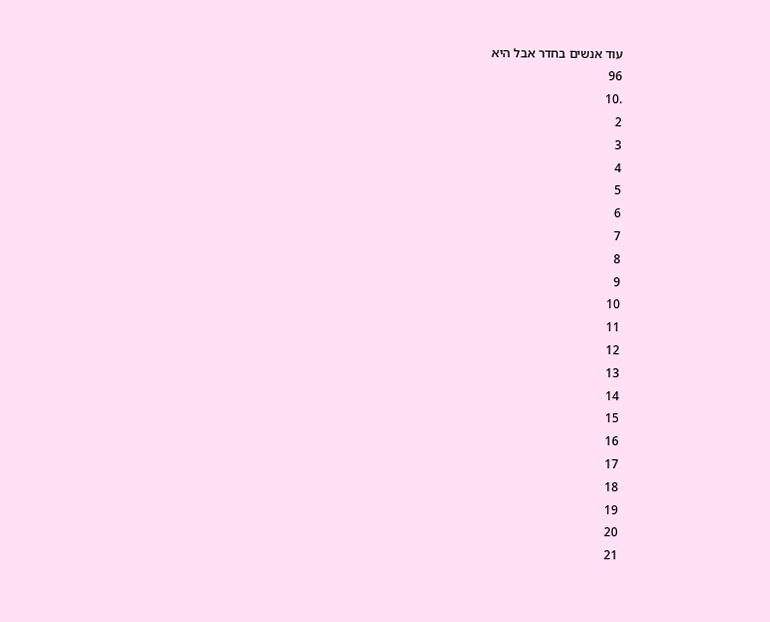עוד אנשים בחדר אבל היא
96
.10
2
3
4
5
6
7
8
9
10
11
12
13
14
15
16
17
18
19
20
21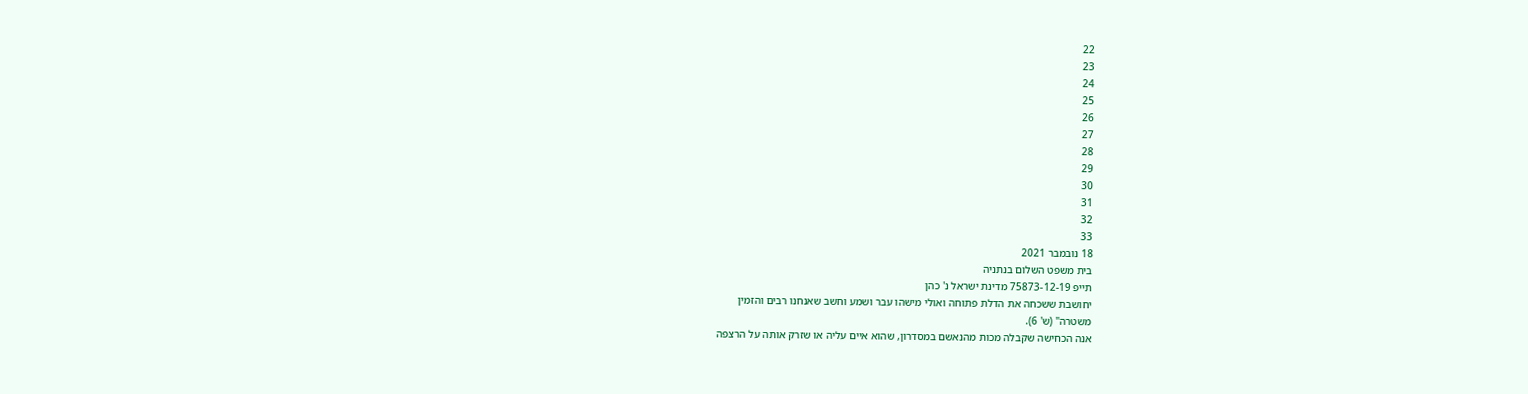22
23
24
25
26
27
28
29
30
31
32
33
18 נובמבר 2021
בית משפט השלום בנתניה
תייפ 75873-12-19 מדינת ישראל נ' כהן
יחושבת ששכחה את הדלת פתוחה ואולי מישהו עבר ושמע וחשב שאנחנו רבים והזמין
משטרה" (ש' 6).
אנה הכחישה שקבלה מכות מהנאשם במסדרון, שהוא איים עליה או שזרק אותה על הרצפה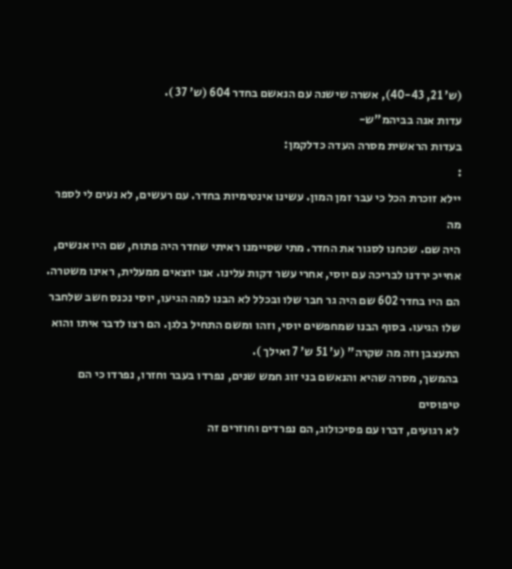(ש' 21, 40-43), אשרה שישנה עם הנאשם בחדר 604 (ש' 37 ).
עדות אנה בביהמ"ש-
בעדות הראשית מסרה העדה כדלקמן:
:
יילא זוכרת הכל כי עבר זמן המון. עשינו אינטימיות בחדר. עם רעשים, לא נעים לי לספר מה
היה שם. שכחנו לסגור את החדר. מתי שסיימנו ראיתי שחדר היה פתוח, שם היו אנשים,
אחייכ ירדנו לבריכה עם יוסי, אחרי עשר דקות עלינו. אנו יוצאים ממעלית, ראינו משטרה.
הם היו בחדר 602 שם היה גר חבר שלו ובכלל לא הבנו למה הגיעו, יוסי נכנס חשב שלחבר
שלו הגיעו. בסוף הבנו שמחפשים יוסי, וזהו ומשם התחיל בלגן. הם רצו לדבר איתו והוא
התעצבן וזה מה שקרה" (ע' 51 ש' 7 ואילך ).
בהמשך, מסרה שהיא והנאשם בני זוג חמש שנים, נפרדו בעבר וחזרו, נפרדו כי הם טיפוסים
לא רגועים, דברו עם פסיכולוג, הם נפרדים וחוזרים זה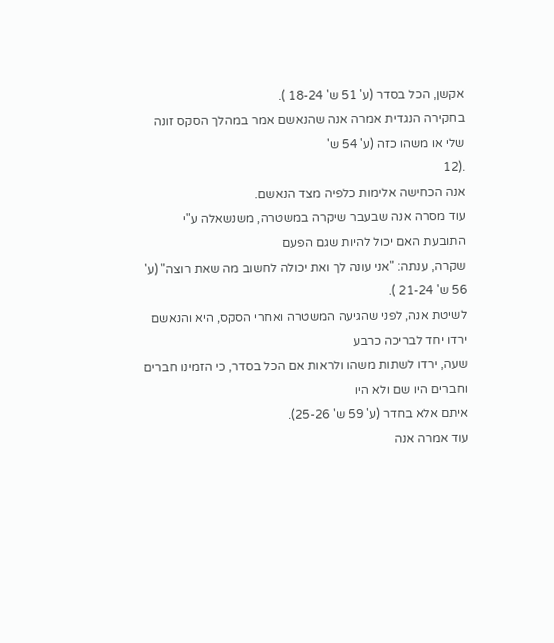אקשן, הכל בסדר (ע' 51 ש' 18-24 ).
בחקירה הנגדית אמרה אנה שהנאשם אמר במהלך הסקס זונה שלי או משהו כזה (ע' 54 ש'
.(12
אנה הכחישה אלימות כלפיה מצד הנאשם.
עוד מסרה אנה שבעבר שיקרה במשטרה, משנשאלה ע"י התובעת האם יכול להיות שגם הפעם
שקרה, ענתה: "אני עונה לך ואת יכולה לחשוב מה שאת רוצה" (ע' 56 ש' 21-24 ).
לשיטת אנה, לפני שהגיעה המשטרה ואחרי הסקס, היא והנאשם ירדו יחד לבריכה כרבע
שעה, ירדו לשתות משהו ולראות אם הכל בסדר, כי הזמינו חברים וחברים היו שם ולא היו
איתם אלא בחדר (ע' 59 ש' 25-26).
עוד אמרה אנה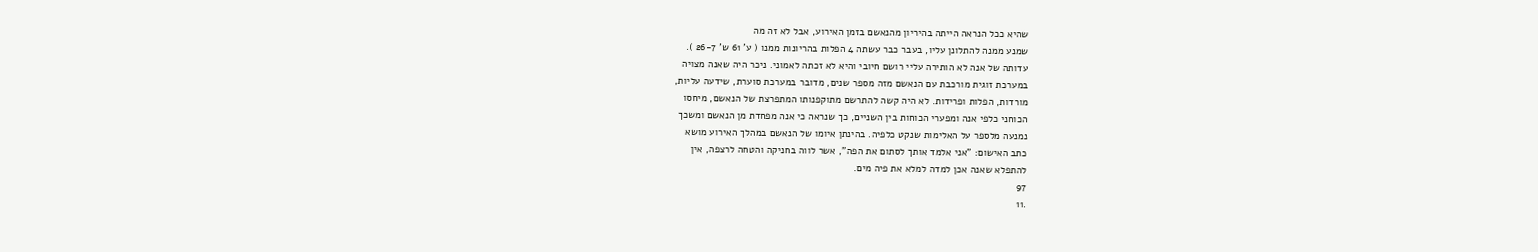שהיא ככל הנראה הייתה בהיריון מהנאשם בזמן האירוע, אבל לא זה מה
שמנע ממנה להתלונן עליו, בעבר כבר עשתה 4 הפלות בהריונות ממנו ( ע' 61 ש' 26-7 ).
עדותה של אנה לא הותירה עליי רושם חיובי והיא לא זכתה לאמוני. ניכר היה שאנה מצויה
במערכת זוגית מורכבת עם הנאשם מזה מספר שנים, מדובר במערכת סוערת, שידעה עליות,
מורדות, הפלות ופרידות. לא היה קשה להתרשם מתוקפנותו המתפרצת של הנאשם, מיחסו
הכוחני כלפי אנה ומפערי הכוחות בין השניים, כך שנראה כי אנה מפחדת מן הנאשם ומשכך
נמנעה מלספר על האלימות שנקט כלפיה. בהינתן איומו של הנאשם במהלך האירוע מושא
כתב האישום: "אני אלמד אותך לסתום את הפה", אשר לווה בחניקה והטחה לרצפה, אין
להתפלא שאנה אכן למדה למלא את פיה מים.
97
.11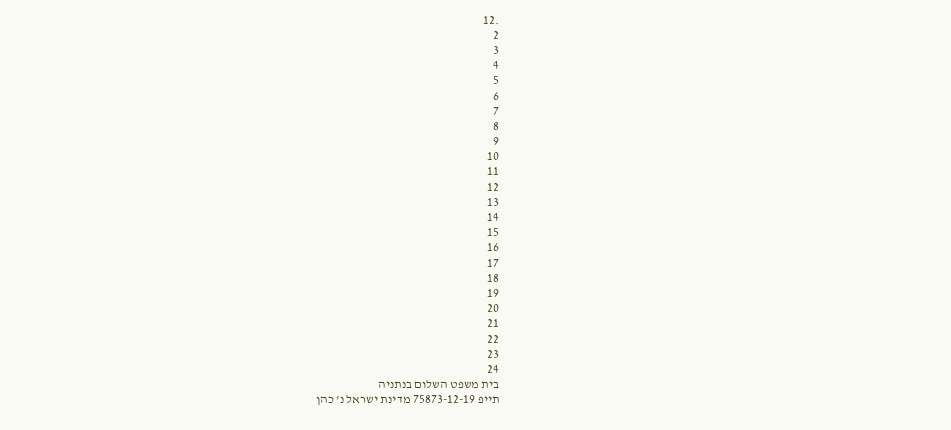.12
2
3
4
5
6
7
8
9
10
11
12
13
14
15
16
17
18
19
20
21
22
23
24
בית משפט השלום בנתניה
תייפ 75873-12-19 מדינת ישראל נ' כהן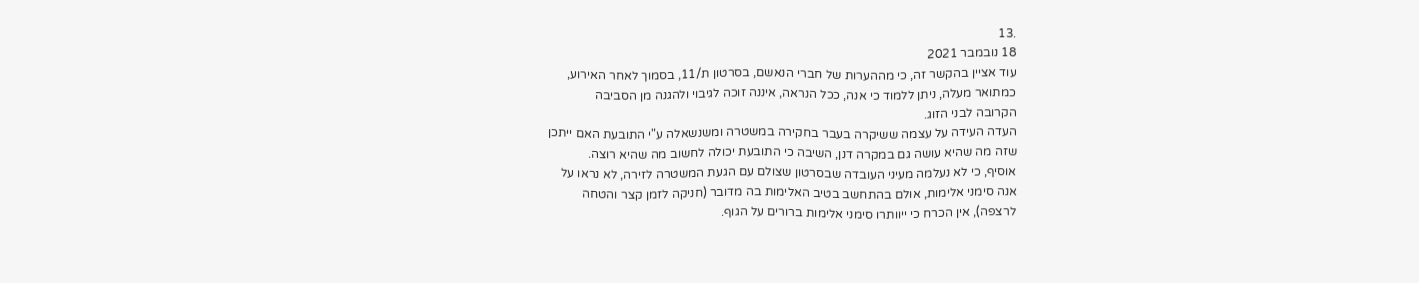.13
18 נובמבר 2021
עוד אציין בהקשר זה, כי מההערות של חברי הנאשם, בסרטון ת/11, בסמוך לאחר האירוע,
כמתואר מעלה, ניתן ללמוד כי אנה, ככל הנראה, איננה זוכה לגיבוי ולהגנה מן הסביבה
הקרובה לבני הזוג.
העדה העידה על עצמה ששיקרה בעבר בחקירה במשטרה ומשנשאלה ע"י התובעת האם ייתכן
שזה מה שהיא עושה גם במקרה דנן, השיבה כי התובעת יכולה לחשוב מה שהיא רוצה.
אוסיף, כי לא נעלמה מעיני העובדה שבסרטון שצולם עם הגעת המשטרה לזירה, לא נראו על
אנה סימני אלימות, אולם בהתחשב בטיב האלימות בה מדובר (חניקה לזמן קצר והטחה
לרצפה), אין הכרח כי ייוותרו סימני אלימות ברורים על הגוף.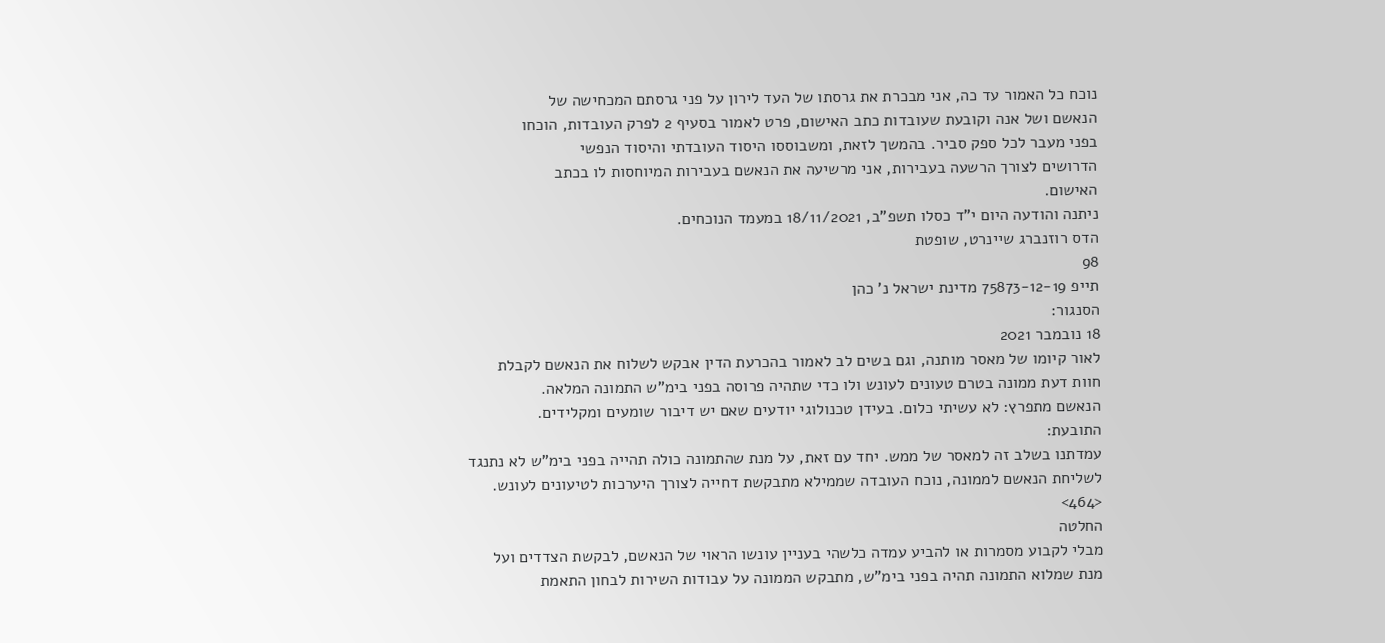נוכח כל האמור עד כה, אני מבכרת את גרסתו של העד לירון על פני גרסתם המכחישה של
הנאשם ושל אנה וקובעת שעובדות כתב האישום, פרט לאמור בסעיף 2 לפרק העובדות, הוכחו
בפני מעבר לכל ספק סביר. בהמשך לזאת, ומשבוססו היסוד העובדתי והיסוד הנפשי
הדרושים לצורך הרשעה בעבירות, אני מרשיעה את הנאשם בעבירות המיוחסות לו בכתב
האישום.
ניתנה והודעה היום י"ד כסלו תשפ"ב, 18/11/2021 במעמד הנוכחים.
הדס רוזנברג שיינרט, שופטת
98
תייפ 75873-12-19 מדינת ישראל נ' כהן
הסנגור:
18 נובמבר 2021
לאור קיומו של מאסר מותנה, וגם בשים לב לאמור בהכרעת הדין אבקש לשלוח את הנאשם לקבלת
חוות דעת ממונה בטרם טעונים לעונש ולו כדי שתהיה פרוסה בפני בימ"ש התמונה המלאה.
הנאשם מתפרץ: לא עשיתי כלום. בעידן טכנולוגי יודעים שאם יש דיבור שומעים ומקלידים.
התובעת:
עמדתנו בשלב זה למאסר של ממש. יחד עם זאת, על מנת שהתמונה כולה תהייה בפני בימ"ש לא נתנגד
לשליחת הנאשם לממונה, נוכח העובדה שממילא מתבקשת דחייה לצורך היערכות לטיעונים לעונש.
<464>
החלטה
מבלי לקבוע מסמרות או להביע עמדה כלשהי בעניין עונשו הראוי של הנאשם, לבקשת הצדדים ועל
מנת שמלוא התמונה תהיה בפני בימ"ש, מתבקש הממונה על עבודות השירות לבחון התאמת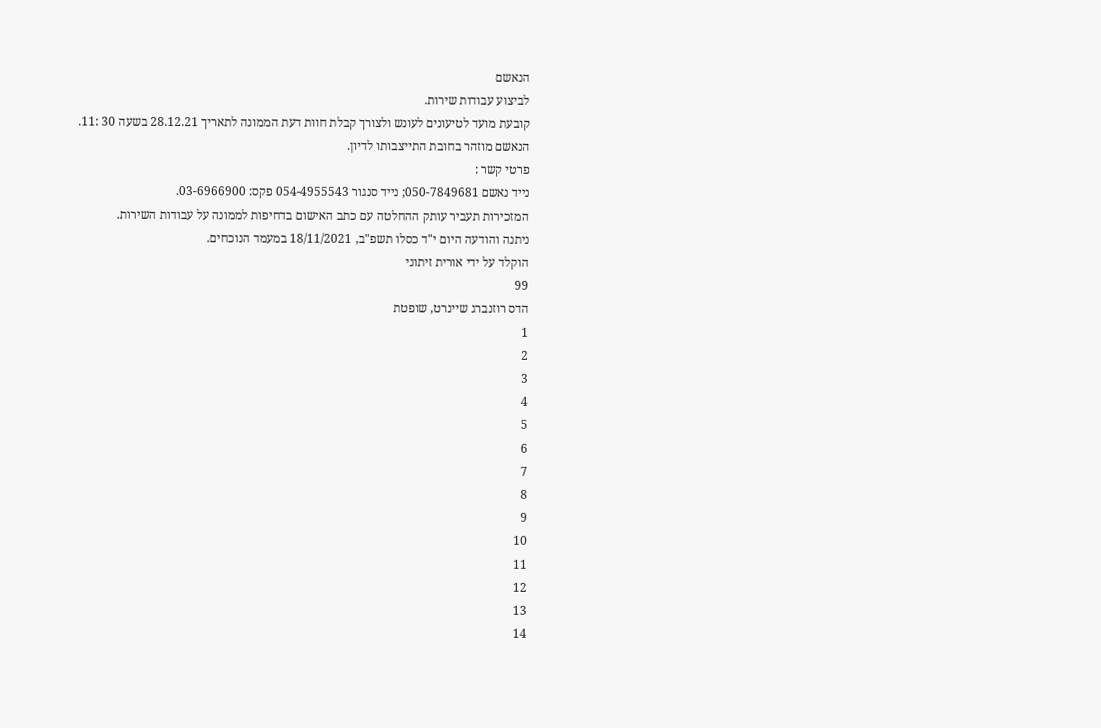הנאשם
לביצוע עבודות שירות.
קובעת מועד לטיעונים לעונש ולצורך קבלת חוות דעת הממונה לתאריך 28.12.21 בשעה 30 :11.
הנאשם מוזהר בחובת התייצבותו לדיון.
פרטי קשר :
נייד נאשם 050-7849681; נייד סנגור 054-4955543 פקס: 03-6966900.
המזכירות תעביר עותק ההחלטה עם כתב האישום בדחיפות לממונה על עבודות השירות.
ניתנה והודעה היום י"ד כסלו תשפ"ב, 18/11/2021 במעמד הנוכחים.
הוקלד על ידי אורית זיתוני
99
הדס רוזנברג שיינרט, שופטת
1
2
3
4
5
6
7
8
9
10
11
12
13
14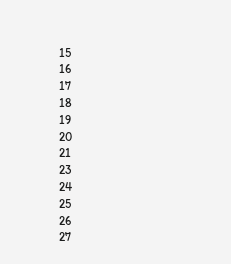15
16
17
18
19
20
21
23
24
25
26
27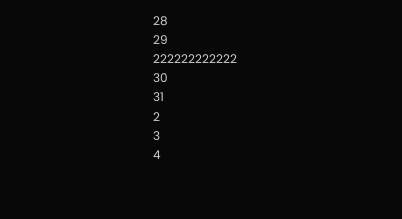28
29
222222222222
30
31
2
3
4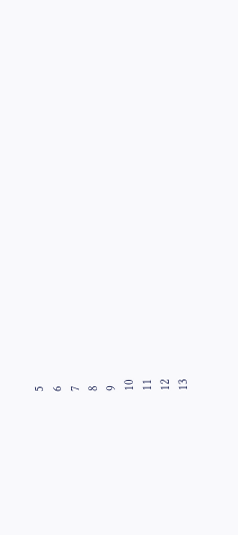5
6
7
8
9
10
11
12
13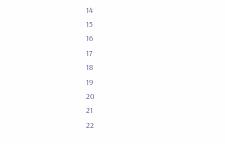14
15
16
17
18
19
20
21
22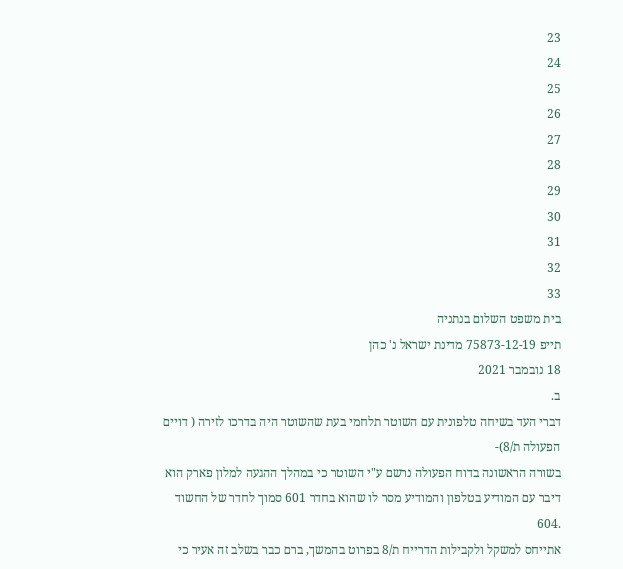23
24
25
26
27
28
29
30
31
32
33
בית משפט השלום בנתניה
תייפ 75873-12-19 מדינת ישראל נ' כהן
18 נובמבר 2021
ב.
דברי העד בשיחה טלפונית עם השוטר תלחמי בעת שהשוטר היה בדרכו לזירה ( דויים
הפעולה ת/8)-
בשורה הראשונה בדוח הפעולה נרשם ע"י השוטר כי במהלך ההגעה למלון פארק הוא
דיבר עם המודיע בטלפון והמודיע מסר לו שהוא בחדר 601 סמוך לחדר של החשוד
.604
אתייחס למשקל ולקבילות הדרייח ת/8 בפרוט בהמשך, ברם כבר בשלב זה אעיר כי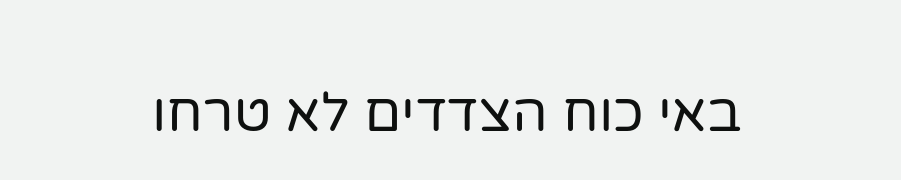באי כוח הצדדים לא טרחו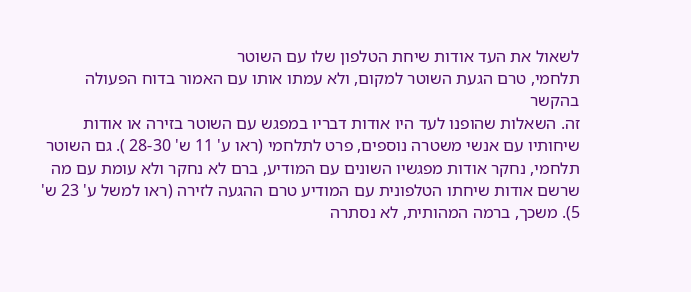לשאול את העד אודות שיחת הטלפון שלו עם השוטר
תלחמי, טרם הגעת השוטר למקום, ולא עמתו אותו עם האמור בדוח הפעולה בהקשר
זה. השאלות שהופנו לעד היו אודות דבריו במפגש עם השוטר בזירה או אודות
שיחותיו עם אנשי משטרה נוספים, פרט לתלחמי (ראו ע' 11 ש' 28-30 ). גם השוטר
תלחמי, נחקר אודות מפגשיו השונים עם המודיע, ברם לא נחקר ולא עומת עם מה
שרשם אודות שיחתו הטלפונית עם המודיע טרם ההגעה לזירה (ראו למשל ע' 23 ש'
5). משכך, ברמה המהותית, לא נסתרה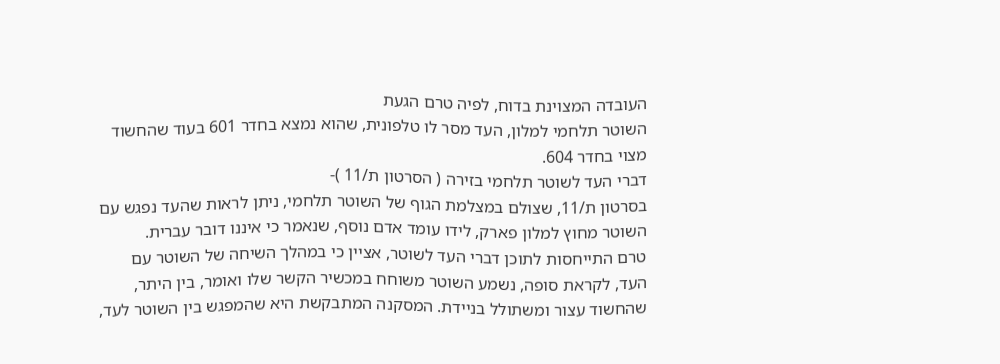העובדה המצוינת בדוח, לפיה טרם הגעת
השוטר תלחמי למלון, העד מסר לו טלפונית, שהוא נמצא בחדר 601 בעוד שהחשוד
מצוי בחדר 604.
דברי העד לשוטר תלחמי בזירה ( הסרטון ת/11 )-
בסרטון ת/11, שצולם במצלמת הגוף של השוטר תלחמי, ניתן לראות שהעד נפגש עם
השוטר מחוץ למלון פארק, לידו עומד אדם נוסף, שנאמר כי איננו דובר עברית.
טרם התייחסות לתוכן דברי העד לשוטר, אציין כי במהלך השיחה של השוטר עם
העד, לקראת סופה, נשמע השוטר משוחח במכשיר הקשר שלו ואומר, בין היתר,
שהחשוד עצור ומשתולל בניידת. המסקנה המתבקשת היא שהמפגש בין השוטר לעד,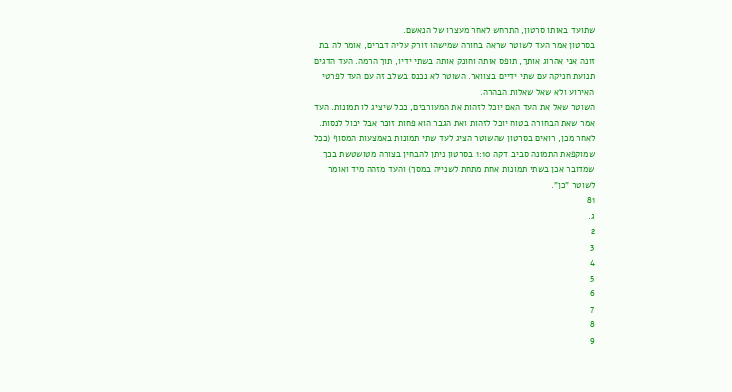שתועד באותו סרטון, התרחש לאחר מעצרו של הנאשם.
בסרטון אמר העד לשוטר שראה בחורה שמישהו זורק עליה דברים, אומר לה בת
זונה אני אהרוג אותך, תופס אותה וחונק אותה בשתי ידיו, תוך הרמה. העד הדגים
תנועת חניקה עם שתי ידיים בצוואר. השוטר לא נכנס בשלב זה עם העד לפרטי
האירוע ולא שאל שאלות הבהרה.
השוטר שאל את העד האם יוכל לזהות את המעורבים, ככל שיציג לו תמונות. העד
אמר שאת הבחורה בטוח יוכל לזהות ואת הגבר הוא פחות זוכר אבל יכול לנסות.
לאחר מכן, רואים בסרטון שהשוטר הציג לעד שתי תמונות באמצעות המסוף (ככל
שמוקפאת התמונה סביב דקה 1:10 בסרטון ניתן להבחין בצורה מטושטשת בכך
שמדובר אכן בשתי תמונות אחת מתחת לשנייה במסך) והעד מזהה מיד ואומר
לשוטר "כן".
81
ג.
2
3
4
5
6
7
8
9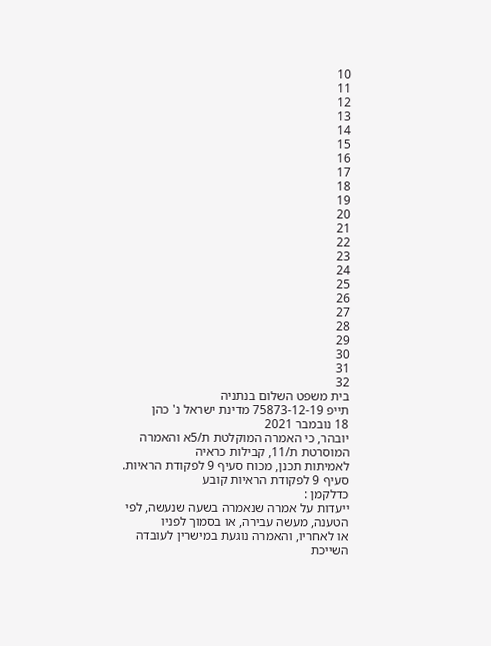10
11
12
13
14
15
16
17
18
19
20
21
22
23
24
25
26
27
28
29
30
31
32
בית משפט השלום בנתניה
תייפ 75873-12-19 מדינת ישראל נ' כהן
18 נובמבר 2021
יובהר, כי האמרה המוקלטת ת/5א והאמרה המוסרטת ת/11, קבילות כראיה
לאמיתות תכנן, מכוח סעיף 9 לפקודת הראיות. סעיף 9 לפקודת הראיות קובע
כדלקמן :
ייעדות על אמרה שנאמרה בשעה שנעשה, לפי הטענה, מעשה עבירה, או בסמוך לפניו
או לאחריו, והאמרה נוגעת במישרין לעובדה השייכת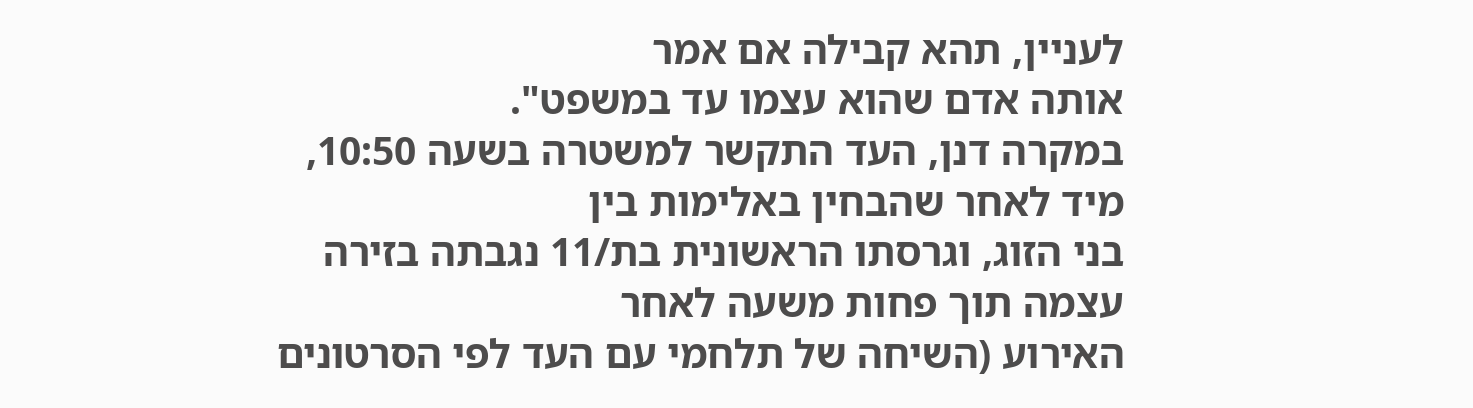לעניין, תהא קבילה אם אמר
אותה אדם שהוא עצמו עד במשפט".
במקרה דנן, העד התקשר למשטרה בשעה 10:50, מיד לאחר שהבחין באלימות בין
בני הזוג, וגרסתו הראשונית בת/11 נגבתה בזירה עצמה תוך פחות משעה לאחר
האירוע (השיחה של תלחמי עם העד לפי הסרטונים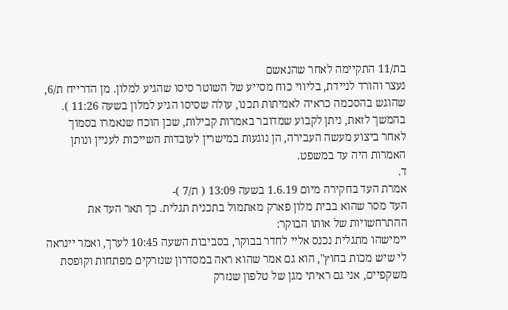בת/11 התקיימה לאחר שהנאשם
נעצר והורד לניידת, בליווי כוח מסייע של השוטר סיסו שהגיע למלון. מן הדרייח ת/6,
שהוגש בהסכמה כראיה לאמיתות תכנו, עולה שסיסו הגיע למלון בשעה 11:26 ).
בהמשך לזאת, ניתן לקבוע שמדובר באמרות קבילות, שכן הוכח שנאמרו בסמוך
לאחר ביצוע מעשה העבירה, הן נוגעות במישרין לעובדות השייכות לעניין ונותן
האמרות היה עד במשפט.
ד.
אמרת העד בחקירה מיום 1.6.19 בשעה 13:09 ( ת/7 )-
העד מסר שהוא בבית מלון פארק מאתמול בתכנית תגלית. כך תאר העד את
ההתרחשויות של אותו הבוקר:
יימישהו מתגלית נכנס אליי לחדר בבוקר, בסביבות השעה 10:45 לערך, ואמר יינראה
לי שיש מכות בחוץ", הוא גם אמר שהוא ראה במסדרון שנזרקים מפתחות וקופסת
משקפיים, אני גם ראיתי מגן של טלפון שנזרק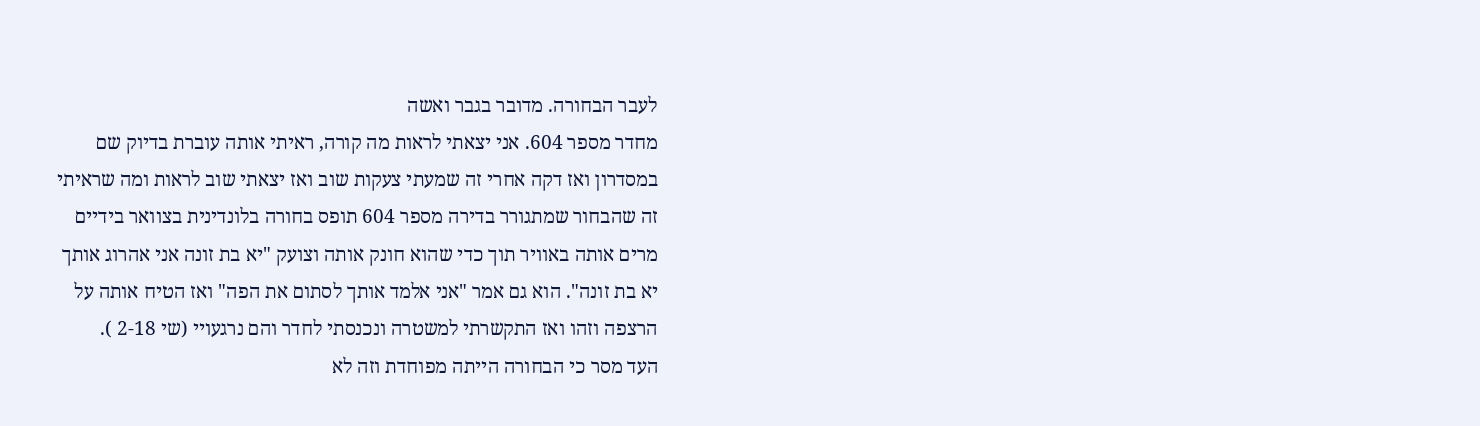לעבר הבחורה. מדובר בגבר ואשה
מחדר מספר 604. אני יצאתי לראות מה קורה, ראיתי אותה עוברת בדיוק שם
במסדרון ואז דקה אחרי זה שמעתי צעקות שוב ואז יצאתי שוב לראות ומה שראיתי
זה שהבחור שמתגורר בדירה מספר 604 תופס בחורה בלונדינית בצוואר בידיים
מרים אותה באוויר תוך כדי שהוא חונק אותה וצועק "יא בת זונה אני אהרוג אותך
יא בת זונה". הוא גם אמר "אני אלמד אותך לסתום את הפה" ואז הטיח אותה על
הרצפה וזהו ואז התקשרתי למשטרה ונכנסתי לחדר והם נרגעויי (שי 2-18 ).
העד מסר כי הבחורה הייתה מפוחדת וזה לא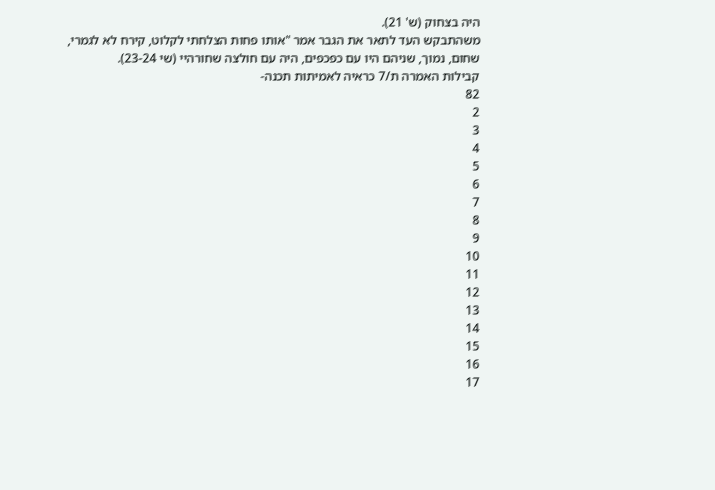היה בצחוק (ש' 21).
משהתבקש העד לתאר את הגבר אמר "אותו פחות הצלחתי לקלוט, קירח לא לגמרי,
שחום, נמוך, שניהם היו עם כפכפים, היה עם חולצה שחורהיי (שי 23-24).
קבילות האמרה ת/7 כראיה לאמיתות תכנה-
82
2
3
4
5
6
7
8
9
10
11
12
13
14
15
16
17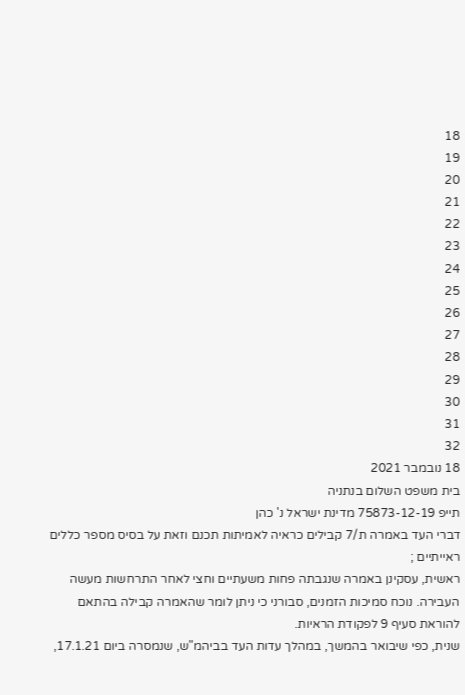18
19
20
21
22
23
24
25
26
27
28
29
30
31
32
18 נובמבר 2021
בית משפט השלום בנתניה
תייפ 75873-12-19 מדינת ישראל נ' כהן
דברי העד באמרה ת/7 קבילים כראיה לאמיתות תכנם וזאת על בסיס מספר כללים
ראייתיים ;
ראשית, עסקינן באמרה שנגבתה פחות משעתיים וחצי לאחר התרחשות מעשה
העבירה. נוכח סמיכות הזמנים, סבורני כי ניתן לומר שהאמרה קבילה בהתאם
להוראת סעיף 9 לפקודת הראיות.
שנית, כפי שיבואר בהמשך, במהלך עדות העד בביהמ"ש, שנמסרה ביום 17.1.21,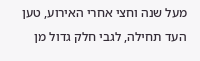מעל שנה וחצי אחרי האירוע, טען העד תחילה, לגבי חלק גדול מן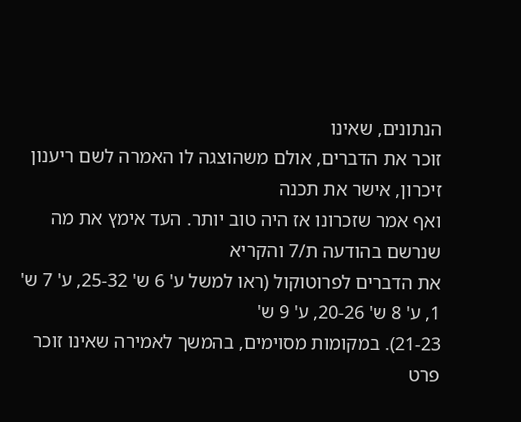הנתונים, שאינו
זוכר את הדברים, אולם משהוצגה לו האמרה לשם ריענון זיכרון, אישר את תכנה
ואף אמר שזכרונו אז היה טוב יותר. העד אימץ את מה שנרשם בהודעה ת/7 והקריא
את הדברים לפרוטוקול (ראו למשל ע' 6 ש' 25-32, ע' 7 ש' 1, ע' 8 ש' 20-26, ע' 9 ש'
21-23). במקומות מסוימים, בהמשך לאמירה שאינו זוכר פרט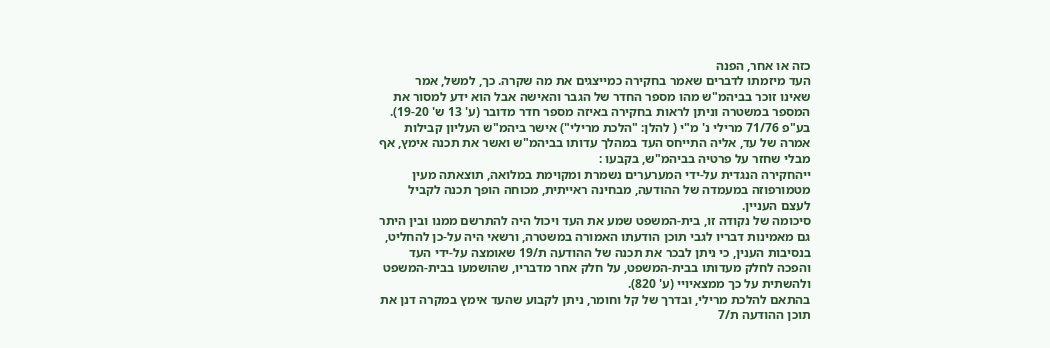כזה או אחר, הפנה
העד מיזמתו לדברים שאמר בחקירה כמייצגים את מה שקרה. כך, למשל, אמר
שאינו זוכר בביהמ"ש מהו מספר החדר של הגבר והאישה אבל הוא ידע למסור את
המספר במשטרה וניתן לראות בחקירה באיזה מספר חדר מדובר (ע' 13 ש' 19-20).
בע"פ 71/76 מרילי נ' מ"י ( להלן: "הלכת מרילי") אישר ביהמ"ש העליון קבילות
אמרה של עד, אליה התייחס העד במהלך עדותו בביהמ"ש ואשר את תכנה אימץ, אף
מבלי שחזר על פרטיה בביהמ"ש, בקבעו :
ייהחקירה הנגדית על-ידי המערערים נשמרת ומקוימת במלואה, תוצאתה מעין
מטמורפוזה במעמדה של ההודעה, מבחינה ראייתית, מכוחה הופך תכנה לקביל
לעצם העניין.
סיכומה של נקודה זו, בית-המשפט שמע את העד ויכול היה להתרשם ממנו ובין היתר
גם מאמינות דבריו לגבי תוכן הודעתו האמורה במשטרה, ורשאי היה על-כן להחליט,
בנסיבות הענין, כי ניתן לבכר את תכנה של ההודעה ת/19 שאומצה על-ידי העד
והפכה לחלק מעדותו בבית-המשפט, על חלק אחר מדבריו, שהושמעו בבית-המשפט
ולהשתית על כך ממצאיויי (ע' 820).
בהתאם להלכת מרילי, ובדרך של קל וחומר, ניתן לקבוע שהעד אימץ במקרה דנן את
תוכן ההודעה ת/7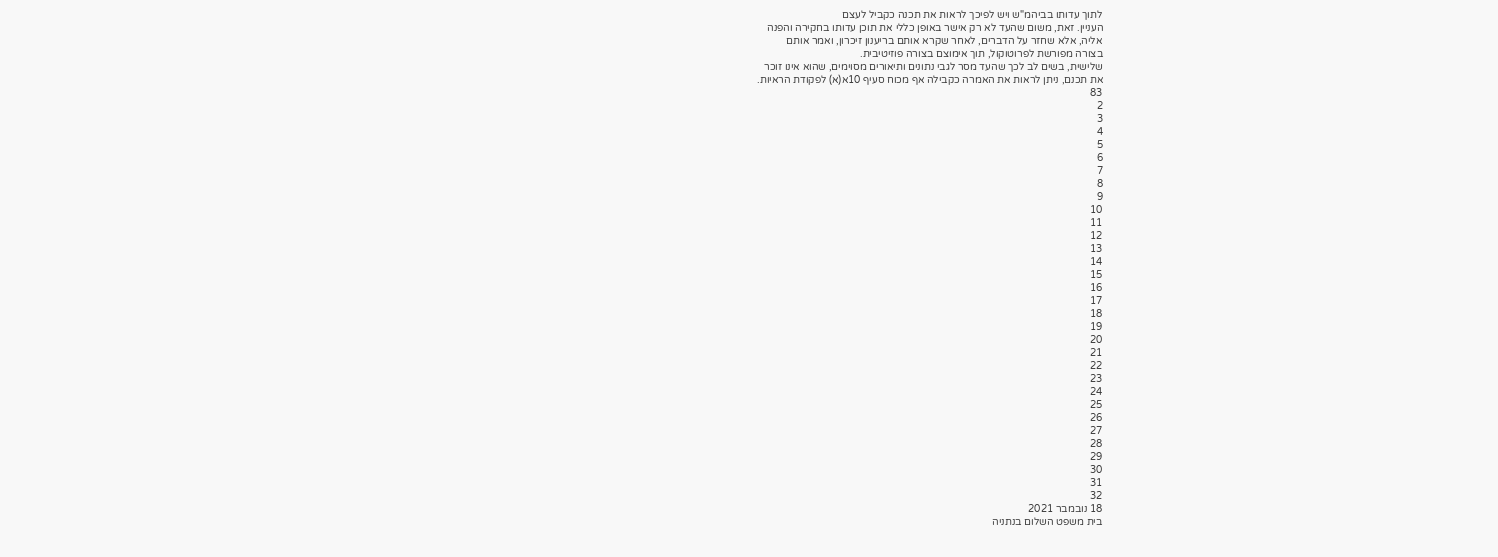לתוך עדותו בביהמ"ש ויש לפיכך לראות את תכנה כקביל לעצם
העניין. זאת, משום שהעד לא רק אישר באופן כללי את תוכן עדותו בחקירה והפנה
אליה, אלא שחזר על הדברים, לאחר שקרא אותם בריענון זיכרון, ואמר אותם
בצורה מפורשת לפרוטוקול, תוך אימוצם בצורה פוזיטיבית.
שלישית, בשים לב לכך שהעד מסר לגבי נתונים ותיאורים מסוימים, שהוא אינו זוכר
את תכנם, ניתן לראות את האמרה כקבילה אף מכוח סעיף 10א(א) לפקודת הראיות.
83
2
3
4
5
6
7
8
9
10
11
12
13
14
15
16
17
18
19
20
21
22
23
24
25
26
27
28
29
30
31
32
18 נובמבר 2021
בית משפט השלום בנתניה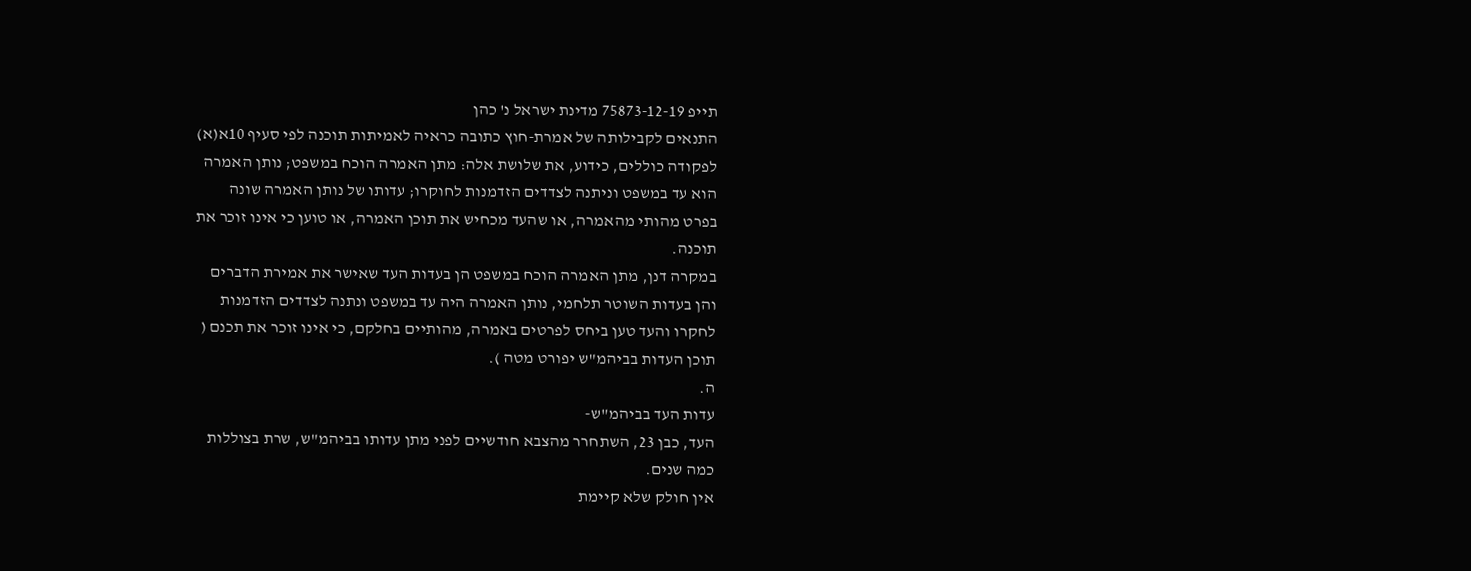תייפ 75873-12-19 מדינת ישראל נ' כהן
התנאים לקבילותה של אמרת-חוץ כתובה כראיה לאמיתות תוכנה לפי סעיף 10א(א)
לפקודה כוללים, כידוע, את שלושת אלה: מתן האמרה הוכח במשפט; נותן האמרה
הוא עד במשפט וניתנה לצדדים הזדמנות לחוקרו; עדותו של נותן האמרה שונה
בפרט מהותי מהאמרה, או שהעד מכחיש את תוכן האמרה, או טוען כי אינו זוכר את
תוכנה.
במקרה דנן, מתן האמרה הוכח במשפט הן בעדות העד שאישר את אמירת הדברים
והן בעדות השוטר תלחמי, נותן האמרה היה עד במשפט ונתנה לצדדים הזדמנות
לחקרו והעד טען ביחס לפרטים באמרה, מהותיים בחלקם, כי אינו זוכר את תכנם (
תוכן העדות בביהמ"ש יפורט מטה ).
ה.
עדות העד בביהמ"ש-
העד, כבן 23, השתחרר מהצבא חודשיים לפני מתן עדותו בביהמ"ש, שרת בצוללות
כמה שנים.
אין חולק שלא קיימת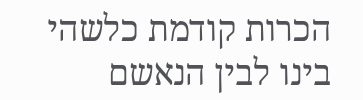הכרות קודמת כלשהי בינו לבין הנאשם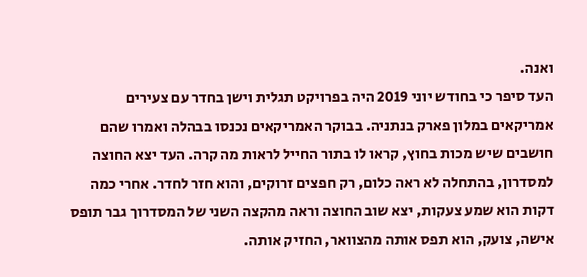ואנה.
העד סיפר כי בחודש יוני 2019 היה בפרויקט תגלית וישן בחדר עם צעירים
אמריקאים במלון פארק בנתניה. בבוקר האמריקאים נכנסו בבהלה ואמרו שהם
חושבים שיש מכות בחוץ, קראו לו בתור החייל לראות מה קרה. העד יצא החוצה
למסדרון, בהתחלה לא ראה כלום, רק חפצים זרוקים, והוא חזר לחדר. אחרי כמה
דקות הוא שמע צעקות, יצא שוב החוצה וראה מהקצה השני של המסדרוך גבר תופס
אישה, צועק, הוא תפס אותה מהצוואר, החזיק אותה.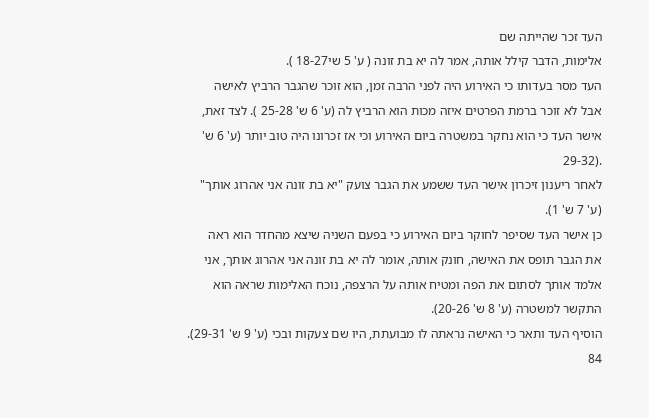העד זכר שהייתה שם
אלימות, הדבר קילל אותה, אמר לה יא בת זונה ( ע' 5 שי18-27 ).
העד מסר בעדותו כי האירוע היה לפני הרבה זמן, הוא זוכר שהגבר הרביץ לאישה
אבל לא זוכר ברמת הפרטים איזה מכות הוא הרביץ לה (ע' 6 ש' 25-28 ). לצד זאת,
אישר העד כי הוא נחקר במשטרה ביום האירוע וכי אז זכרונו היה טוב יותר (ע' 6 ש'
.(29-32
לאחר ריענון זיכרון אישר העד ששמע את הגבר צועק "יא בת זונה אני אהרוג אותך"
(ע' 7 ש' 1).
כן אישר העד שסיפר לחוקר ביום האירוע כי בפעם השניה שיצא מהחדר הוא ראה
את הגבר תופס את האישה, חונק אותה, אומר לה יא בת זונה אני אהרוג אותך, אני
אלמד אותך לסתום את הפה ומטיח אותה על הרצפה, נוכח האלימות שראה הוא
התקשר למשטרה (ע' 8 ש' 20-26).
הוסיף העד ותאר כי האישה נראתה לו מבועתת, היו שם צעקות ובכי (ע' 9 ש' 29-31).
84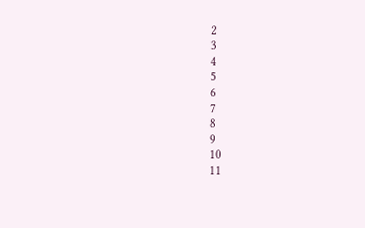2
3
4
5
6
7
8
9
10
11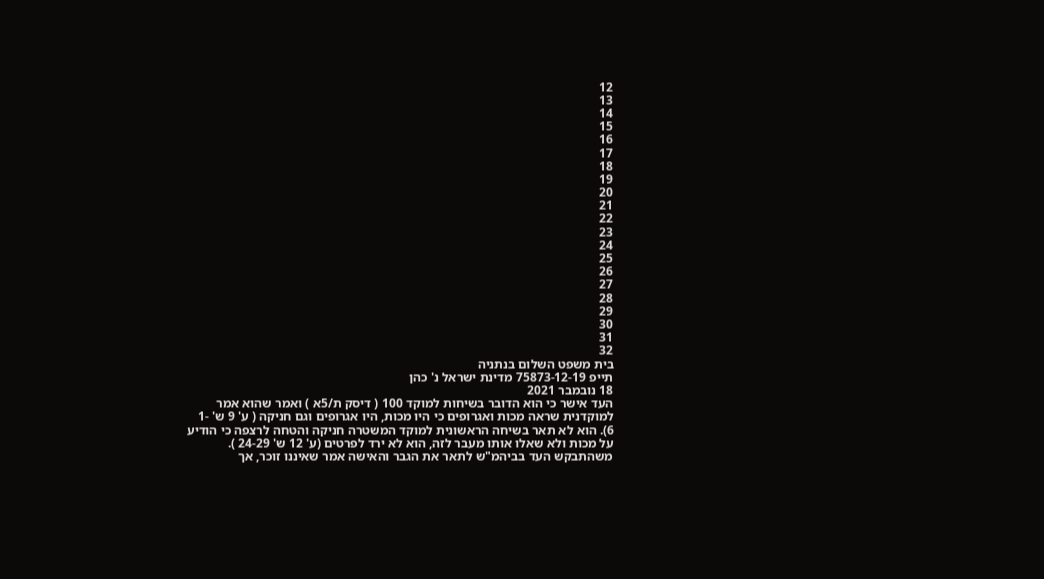12
13
14
15
16
17
18
19
20
21
22
23
24
25
26
27
28
29
30
31
32
בית משפט השלום בנתניה
תייפ 75873-12-19 מדינת ישראל נ' כהן
18 נובמבר 2021
העד אישר כי הוא הדובר בשיחות למוקד 100 ( דיסק ת/5א ) ואמר שהוא אמר
למוקדנית שראה מכות ואגרופים כי היו מכות, היו אגרופים וגם חניקה ( ע' 9 ש' -1
6). הוא לא תאר בשיחה הראשונית למוקד המשטרה חניקה והטחה לרצפה כי הודיע
על מכות ולא שאלו אותו מעבר לזה, הוא לא ירד לפרטים (ע' 12 ש' 24-29 ).
משהתבקש העד בביהמ"ש לתאר את הגבר והאישה אמר שאיננו זוכר, אך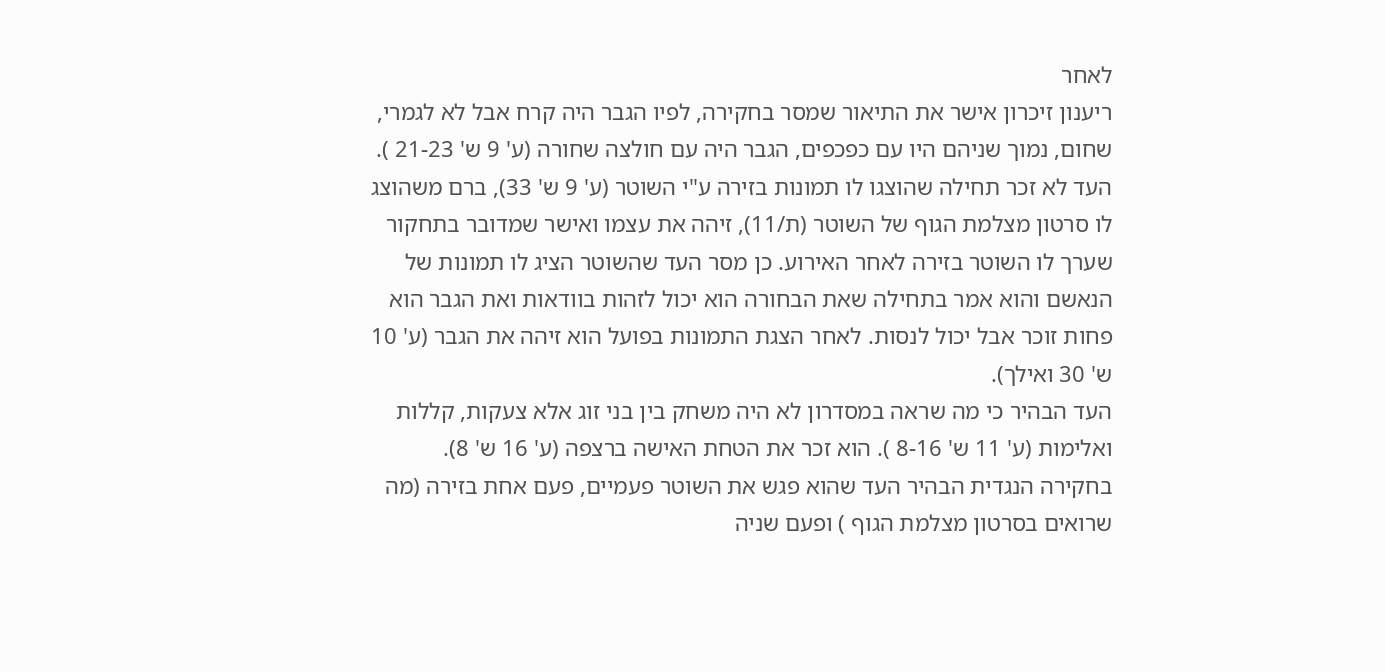לאחר
ריענון זיכרון אישר את התיאור שמסר בחקירה, לפיו הגבר היה קרח אבל לא לגמרי,
שחום, נמוך שניהם היו עם כפכפים, הגבר היה עם חולצה שחורה (ע' 9 ש' 21-23 ).
העד לא זכר תחילה שהוצגו לו תמונות בזירה ע"י השוטר (ע' 9 ש' 33), ברם משהוצג
לו סרטון מצלמת הגוף של השוטר (ת/11), זיהה את עצמו ואישר שמדובר בתחקור
שערך לו השוטר בזירה לאחר האירוע. כן מסר העד שהשוטר הציג לו תמונות של
הנאשם והוא אמר בתחילה שאת הבחורה הוא יכול לזהות בוודאות ואת הגבר הוא
פחות זוכר אבל יכול לנסות. לאחר הצגת התמונות בפועל הוא זיהה את הגבר (ע' 10
ש' 30 ואילך).
העד הבהיר כי מה שראה במסדרון לא היה משחק בין בני זוג אלא צעקות, קללות
ואלימות (ע' 11 ש' 8-16 ). הוא זכר את הטחת האישה ברצפה (ע' 16 ש' 8).
בחקירה הנגדית הבהיר העד שהוא פגש את השוטר פעמיים, פעם אחת בזירה (מה
שרואים בסרטון מצלמת הגוף ) ופעם שניה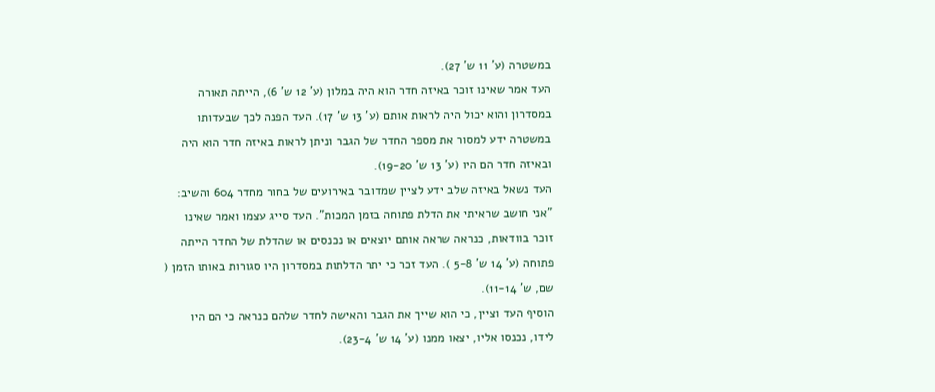במשטרה (ע' 11 ש' 27).
העד אמר שאינו זוכר באיזה חדר הוא היה במלון (ע' 12 ש' 6), הייתה תאורה
במסדרון והוא יכול היה לראות אותם (ע' 13 ש' 17). העד הפנה לכך שבעדותו
במשטרה ידע למסור את מספר החדר של הגבר וניתן לראות באיזה חדר הוא היה
ובאיזה חדר הם היו (ע' 13 ש' 19-20).
העד נשאל באיזה שלב ידע לציין שמדובר באירועים של בחור מחדר 604 והשיב:
"אני חושב שראיתי את הדלת פתוחה בזמן המכות". העד סייג עצמו ואמר שאינו
זוכר בוודאות, כנראה שראה אותם יוצאים או נכנסים או שהדלת של החדר הייתה
פתוחה (ע' 14 ש' 5-8 ). העד זכר כי יתר הדלתות במסדרון היו סגורות באותו הזמן (
שם, ש' 11-14).
הוסיף העד וציין, כי הוא שייך את הגבר והאישה לחדר שלהם כנראה כי הם היו
לידו, נכנסו אליו, יצאו ממנו (ע' 14 ש' 23-4).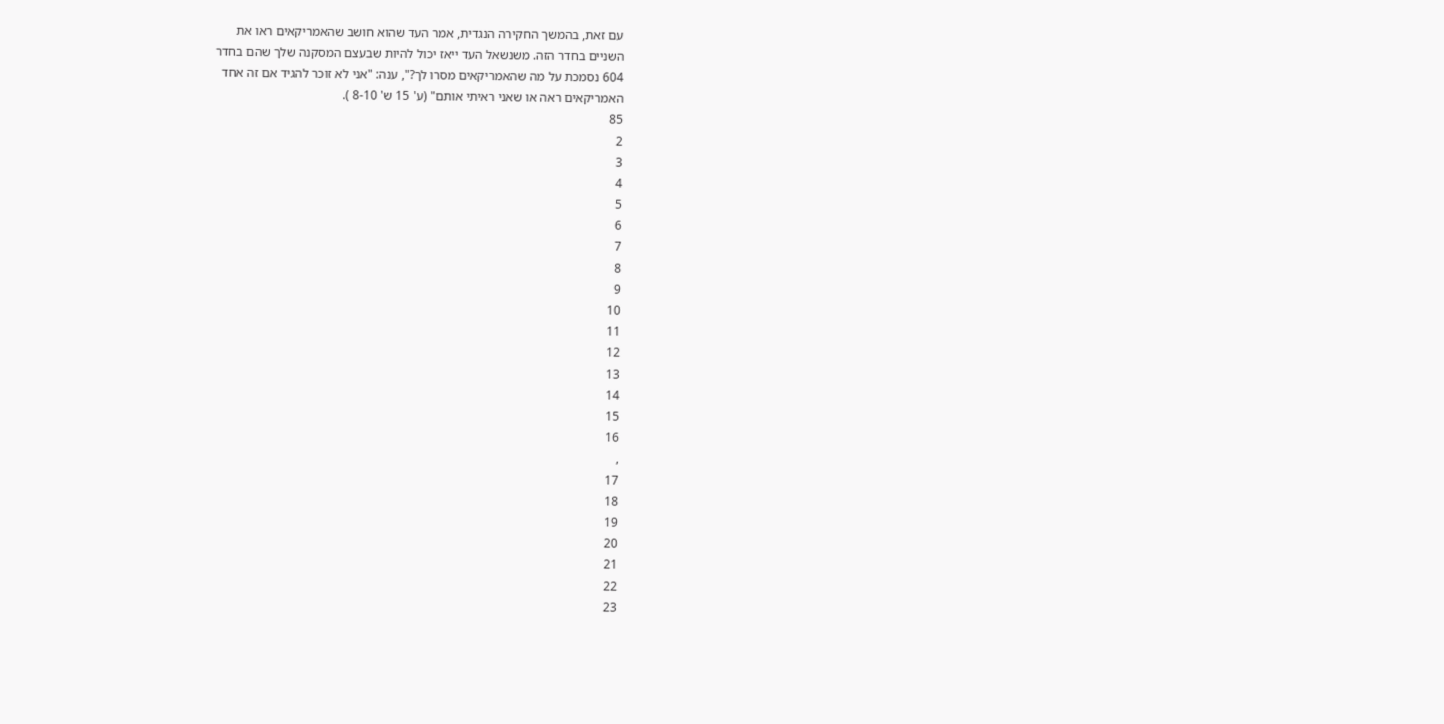עם זאת, בהמשך החקירה הנגדית, אמר העד שהוא חושב שהאמריקאים ראו את
השניים בחדר הזה. משנשאל העד ייאז יכול להיות שבעצם המסקנה שלך שהם בחדר
604 נסמכת על מה שהאמריקאים מסרו לך?", ענה: "אני לא זוכר להגיד אם זה אחד
האמריקאים ראה או שאני ראיתי אותם" (ע' 15 ש' 8-10 ).
85
2
3
4
5
6
7
8
9
10
11
12
13
14
15
16
,
17
18
19
20
21
22
23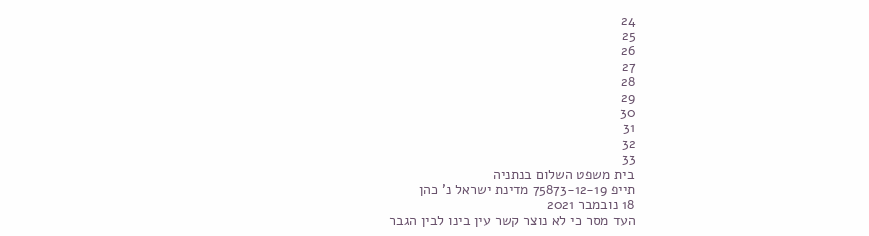24
25
26
27
28
29
30
31
32
33
בית משפט השלום בנתניה
תייפ 75873-12-19 מדינת ישראל נ' כהן
18 נובמבר 2021
העד מסר כי לא נוצר קשר עין בינו לבין הגבר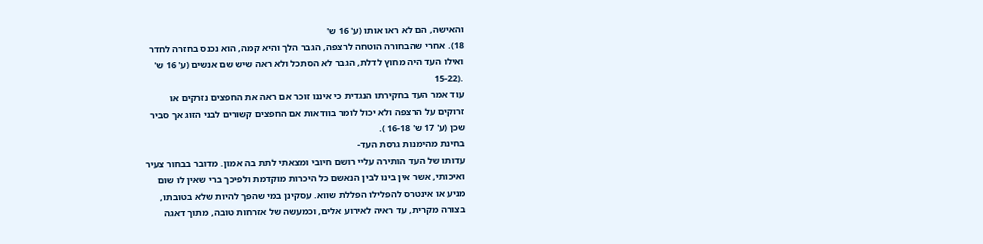והאישה, הם לא ראו אותו (ע' 16 ש'
18). אחרי שהבחורה הוטחה לרצפה, הגבר הלך והיא קמה, הוא נכנס בחזרה לחדר
ואילו העד היה מחוץ לדלת, הגבר לא הסתכל ולא ראה שיש שם אנשים (ע' 16 ש'
.(15-22
עוד אמר העד בחקירתו הנגדית כי איננו זוכר אם ראה את החפצים נזרקים או
זרוקים על הרצפה ולא יכול לומר בוודאות אם החפצים קשורים לבני הזוג אך סביר
שכן (ע' 17 ש' 16-18 ).
בחינת מהימנות גרסת העד-
עדותו של העד הותירה עליי רושם חיובי ומצאתי לתת בה אמון. מדובר בבחור צעיר
ואיכותי, אשר אין בינו לבין הנאשם כל היכרות מוקדמת ולפיכך ברי שאין לו שום
מניע או אינטרס להפלילו הפללת שווא. עסקינן במי שהפך להיות שלא בטובתו,
בצורה מקרית, עד ראיה לאירוע אלים, וכמעשה של אזרחות טובה, מתוך דאגה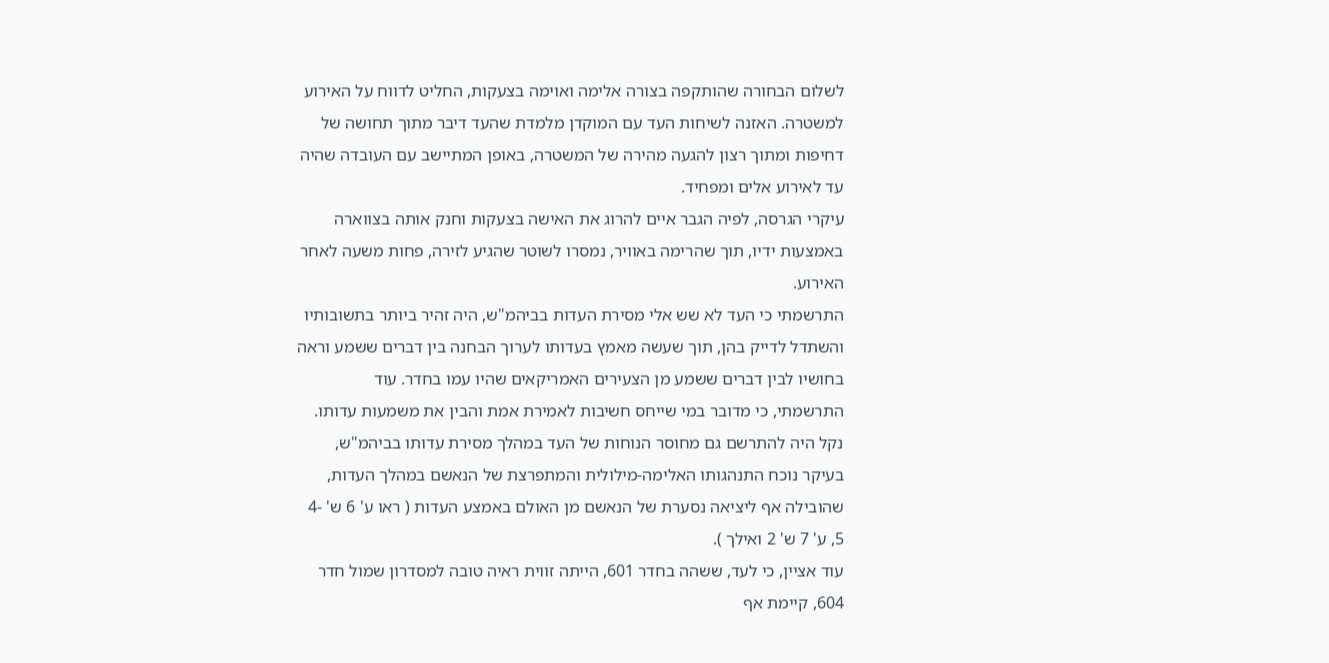לשלום הבחורה שהותקפה בצורה אלימה ואוימה בצעקות, החליט לדווח על האירוע
למשטרה. האזנה לשיחות העד עם המוקדן מלמדת שהעד דיבר מתוך תחושה של
דחיפות ומתוך רצון להגעה מהירה של המשטרה, באופן המתיישב עם העובדה שהיה
עד לאירוע אלים ומפחיד.
עיקרי הגרסה, לפיה הגבר איים להרוג את האישה בצעקות וחנק אותה בצווארה
באמצעות ידיו, תוך שהרימה באוויר, נמסרו לשוטר שהגיע לזירה, פחות משעה לאחר
האירוע.
התרשמתי כי העד לא שש אלי מסירת העדות בביהמ"ש, היה זהיר ביותר בתשובותיו
והשתדל לדייק בהן, תוך שעשה מאמץ בעדותו לערוך הבחנה בין דברים ששמע וראה
בחושיו לבין דברים ששמע מן הצעירים האמריקאים שהיו עמו בחדר. עוד
התרשמתי, כי מדובר במי שייחס חשיבות לאמירת אמת והבין את משמעות עדותו.
נקל היה להתרשם גם מחוסר הנוחות של העד במהלך מסירת עדותו בביהמ"ש,
בעיקר נוכח התנהגותו האלימה-מילולית והמתפרצת של הנאשם במהלך העדות,
שהובילה אף ליציאה נסערת של הנאשם מן האולם באמצע העדות ( ראו ע' 6 ש' -4
5, ע' 7 ש' 2 ואילך ).
עוד אציין, כי לעד, ששהה בחדר 601, הייתה זווית ראיה טובה למסדרון שמול חדר
604, קיימת אף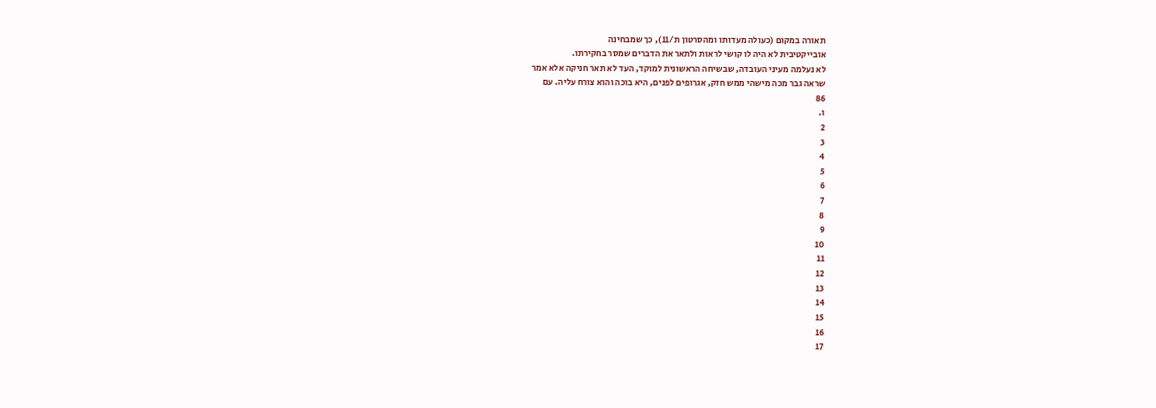תאורה במקום (כעולה מעדותו ומהסרטון ת/11), כך שמבחינה
אובייקטיבית לא היה לו קושי לראות ולתאר את הדברים שמסר בחקירתו.
לא נעלמה מעיני העובדה, שבשיחה הראשונית למוקד, העד לא תאר חניקה אלא אמר
שראה גבר מכה מישהי ממש חזק, אגרופים לפנים, היא בוכה והוא צורח עליה. עם
86
ו.
2
3
4
5
6
7
8
9
10
11
12
13
14
15
16
17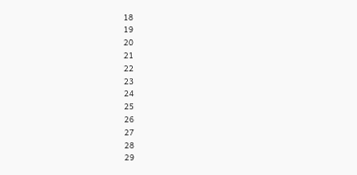18
19
20
21
22
23
24
25
26
27
28
29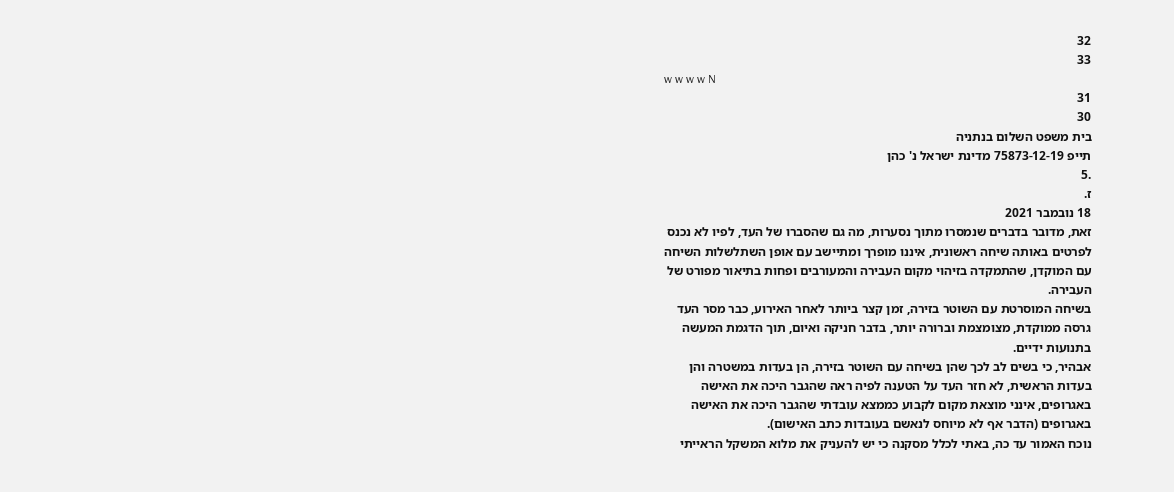32
33
w w w w N
31
30
בית משפט השלום בנתניה
תייפ 75873-12-19 מדינת ישראל נ' כהן
.5
ז.
18 נובמבר 2021
זאת, מדובר בדברים שנמסרו מתוך נסערות, מה גם שהסברו של העד, לפיו לא נכנס
לפרטים באותה שיחה ראשונית, איננו מופרך ומתיישב עם אופן השתלשלות השיחה
עם המוקדן, שהתמקדה בזיהוי מקום העבירה והמעורבים ופחות בתיאור מפורט של
העבירה.
בשיחה המוסרטת עם השוטר בזירה, זמן קצר ביותר לאחר האירוע, כבר מסר העד
גרסה ממוקדת, מצומצמת וברורה יותר, בדבר חניקה ואיום, תוך הדגמת המעשה
בתנועות ידיים.
אבהיר, כי בשים לב לכך שהן בשיחה עם השוטר בזירה, הן בעדות במשטרה והן
בעדות הראשית, לא חזר העד על הטענה לפיה ראה שהגבר היכה את האישה
באגרופים, אינני מוצאת מקום לקבוע כממצא עובדתי שהגבר היכה את האישה
באגרופים (הדבר אף לא מיוחס לנאשם בעובדות כתב האישום).
נוכח האמור עד כה, באתי לכלל מסקנה כי יש להעניק את מלוא המשקל הראייתי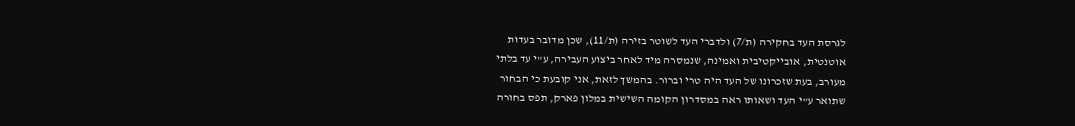לגרסת העד בחקירה (ת/7) ולדברי העד לשוטר בזירה (ת/11), שכן מדובר בעדות
אוטנטית, אובייקטיבית ואמינה, שנמסרה מיד לאחר ביצוע העבירה, ע"י עד בלתי
מעורב, בעת שזכרונו של העד היה טרי וברור. בהמשך לזאת, אני קובעת כי הבחור
שתואר ע"י העד ושאותו ראה במסדרון הקומה השישית במלון פארק, תפס בחורה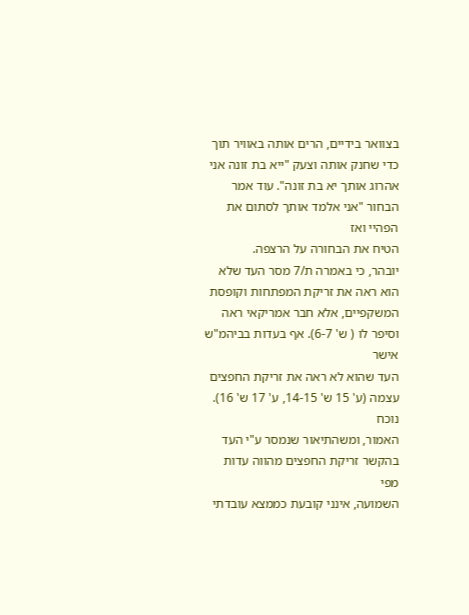בצוואר בידיים, הרים אותה באוויר תוך כדי שחנק אותה וצעק "ייא בת זונה אני
אהרוג אותך יא בת זונה". עוד אמר הבחור "אני אלמד אותך לסתום את הפהיי ואז
הטיח את הבחורה על הרצפה.
יובהר, כי באמרה ת/7 מסר העד שלא הוא ראה את זריקת המפתחות וקופסת
המשקפיים, אלא חבר אמריקאי ראה וסיפר לו ( ש' 6-7). אף בעדות בביהמ"ש אישר
העד שהוא לא ראה את זריקת החפצים עצמה (ע' 15 ש' 14-15, ע' 17 ש' 16). נוכח
האמור, ומשהתיאור שנמסר ע"י העד בהקשר זריקת החפצים מהווה עדות מפי
השמועה, אינני קובעת כממצא עובדתי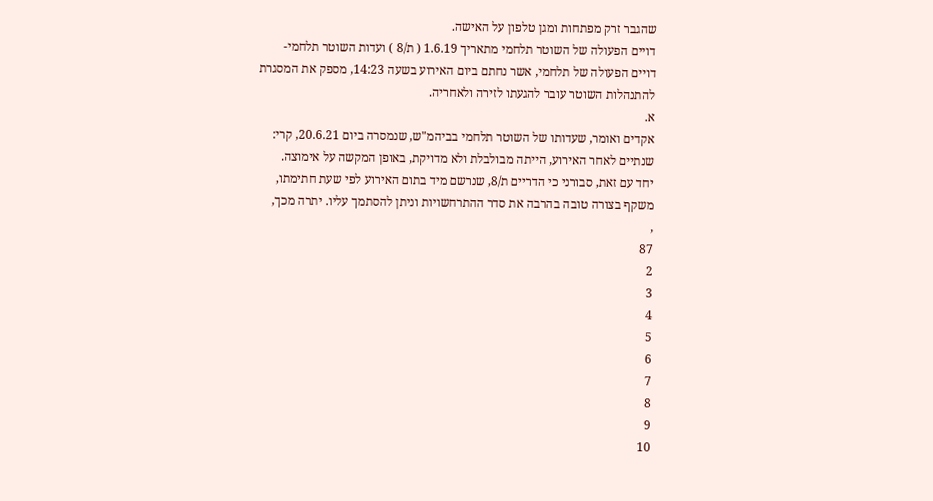שהגבר זרק מפתחות ומגן טלפון על האישה.
דויים הפעולה של השוטר תלחמי מתאריך 1.6.19 ( ת/8 ) ועדות השוטר תלחמי-
דויים הפעולה של תלחמי, אשר נחתם ביום האירוע בשעה 14:23, מספק את המסגרת
להתנהלות השוטר עובר להגעתו לזירה ולאחריה.
א.
אקדים ואומר, שעדותו של השוטר תלחמי בביהמ"ש, שנמסרה ביום 20.6.21, קרי:
שנתיים לאחר האירוע, הייתה מבולבלת ולא מדויקת, באופן המקשה על אימוצה.
יחד עם זאת, סבורני כי הדריים ת/8, שנרשם מיד בתום האירוע לפי שעת חתימתו,
משקף בצורה טובה בהרבה את סדר ההתרחשויות וניתן להסתמך עליו. יתרה מכך,
,
87
2
3
4
5
6
7
8
9
10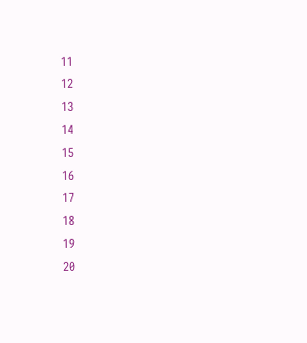11
12
13
14
15
16
17
18
19
20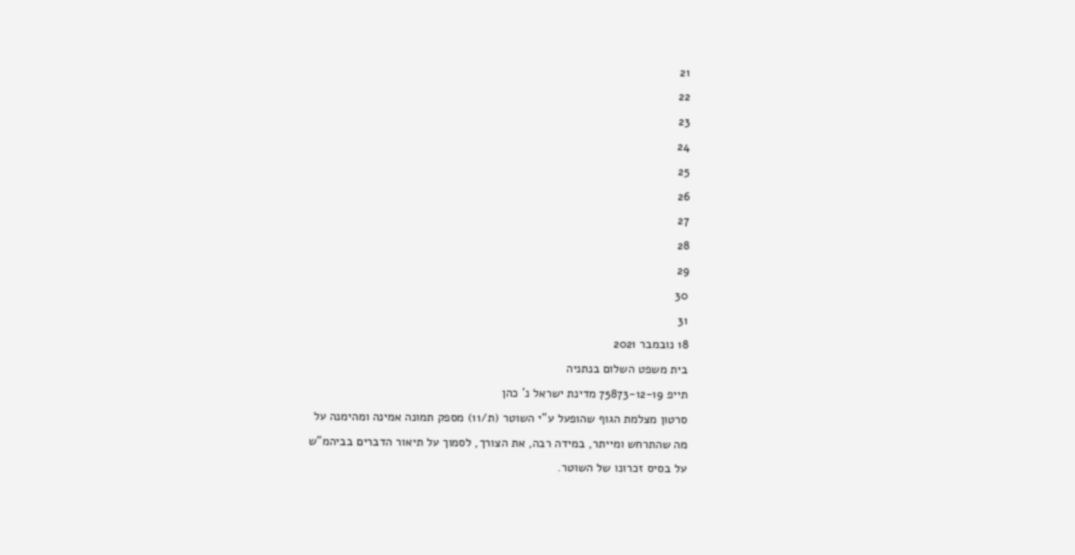21
22
23
24
25
26
27
28
29
30
31
18 נובמבר 2021
בית משפט השלום בנתניה
תייפ 75873-12-19 מדינת ישראל נ' כהן
סרטון מצלמת הגוף שהופעל ע"י השוטר (ת/11) מספק תמונה אמינה ומהימנה על
מה שהתרחש ומייתר, במידה רבה, את הצורך, לסמוך על תיאור הדברים בביהמ"ש
על בסיס זכרונו של השוטר.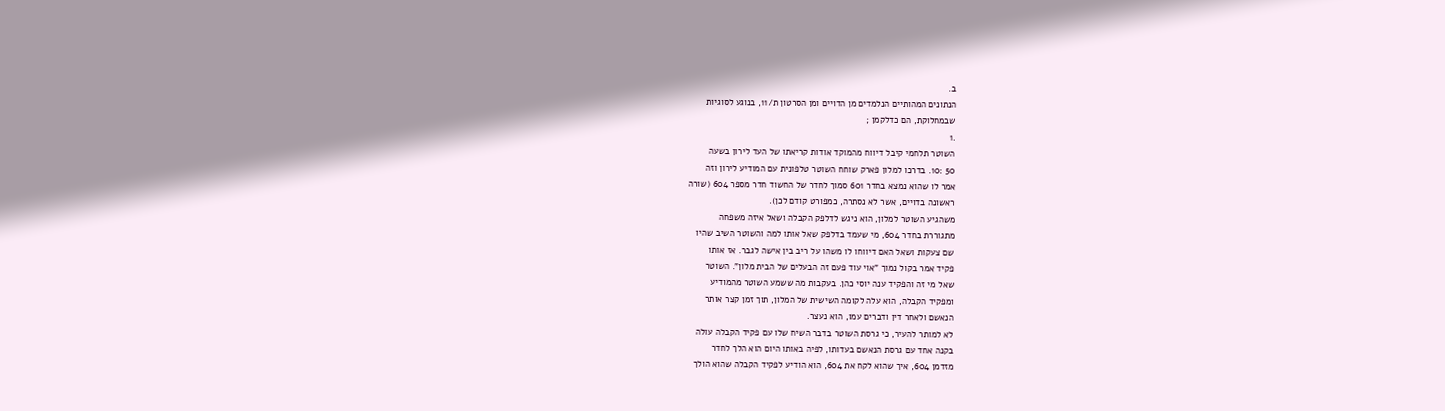ב.
הנתונים המהותיים הנלמדים מן הדויים ומן הסרטון ת/11, בנוגע לסוגיות
שבמחלוקת, הם כדלקמן ;
.1
השוטר תלחמי קיבל דיווח מהמוקד אודות קריאתו של העד לירון בשעה
50 :10. בדרכו למלון פארק שוחח השוטר טלפונית עם המודיע לירון וזה
אמר לו שהוא נמצא בחדר 601 סמוך לחדר של החשוד חדר מספר 604 (שורה
ראשונה בדויים, אשר לא נסתרה, כמפורט קודם לכן).
משהגיע השוטר למלון, הוא ניגש לדלפק הקבלה ושאל איזה משפחה
מתגוררת בחדר 604, מי שעמד בדלפק שאל אותו למה והשוטר השיב שהיו
שם צעקות ושאל האם דיווחו לו משהו על ריב בין אישה לגבר. אז אותו
פקיד אמר בקול נמוך "אוי עוד פעם זה הבעלים של הבית מלון". השוטר
שאל מי זה והפקיד ענה יוסי כהן. בעקבות מה ששמע השוטר מהמודיע
ומפקיד הקבלה, הוא עלה לקומה השישית של המלון, תוך זמן קצר אותר
הנאשם ולאחר דין ודברים עמו, הוא נעצר.
לא למותר להעיר, כי גרסת השוטר בדבר השיח שלו עם פקיד הקבלה עולה
בקנה אחד עם גרסת הנאשם בעדותו, לפיה באותו היום הוא הלך לחדר
מזדמן 604, איך שהוא לקח את 604, הוא הודיע לפקיד הקבלה שהוא הולך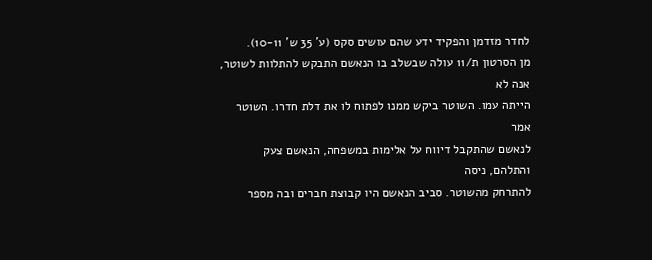לחדר מזדמן והפקיד ידע שהם עושים סקס (ע' 35 ש' 10-11).
מן הסרטון ת/11 עולה שבשלב בו הנאשם התבקש להתלוות לשוטר, אנה לא
הייתה עמו. השוטר ביקש ממנו לפתוח לו את דלת חדרו. השוטר אמר
לנאשם שהתקבל דיווח על אלימות במשפחה, הנאשם צעק והתלהם, ניסה
להתרחק מהשוטר. סביב הנאשם היו קבוצת חברים ובה מספר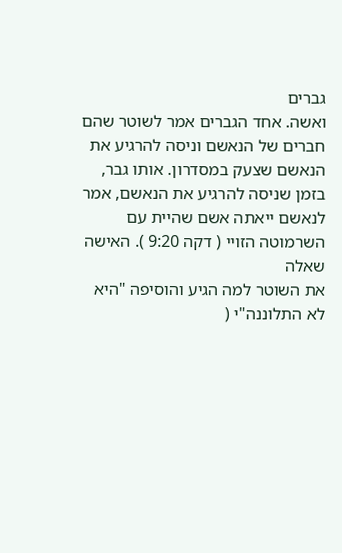גברים
ואשה. אחד הגברים אמר לשוטר שהם חברים של הנאשם וניסה להרגיע את
הנאשם שצעק במסדרון. אותו גבר, בזמן שניסה להרגיע את הנאשם, אמר
לנאשם ייאתה אשם שהיית עם השרמוטה הזויי ( דקה 9:20 ). האישה שאלה
את השוטר למה הגיע והוסיפה "היא לא התלוננה"י (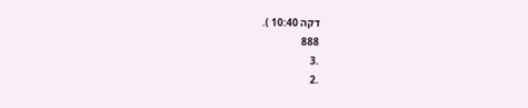דקה 10:40 ).
888
.3
.2